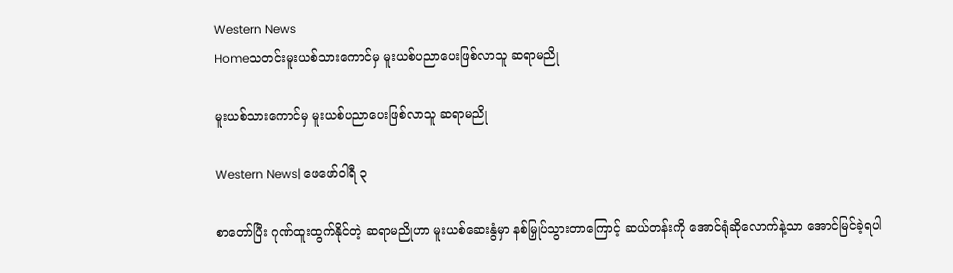Western News
Homeသတင်းမူးယစ်သားကောင်မှ မူးယစ်ပညာပေးဖြစ်လာသူ ဆရာမညို

မူးယစ်သားကောင်မှ မူးယစ်ပညာပေးဖြစ်လာသူ ဆရာမညို

Western News| ဖေဖော်ဝါရီ ၃

စာတော်ပြီး ဂုဏ်ထူးထွက်နိုင်တဲ့ ဆရာမညိုဟာ မူးယစ်ဆေးနွံမှာ နစ်မြှုပ်သွားတာကြောင့် ဆယ်တန်းကို အောင်ရုံဆိုလောက်နဲ့သာ အောင်မြင်ခဲ့ရပါ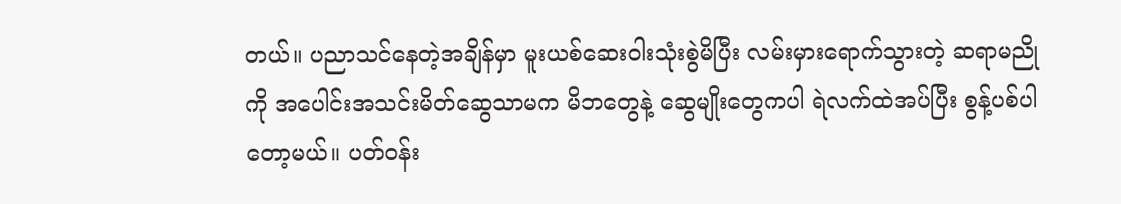တယ်။ ပညာသင်နေတဲ့အချိန်မှာ မူးယစ်ဆေးဝါးသုံးစွဲမိပြီး လမ်းမှားရောက်သွားတဲ့ ဆရာမညိုကို အပေါင်းအသင်းမိတ်ဆွေသာမက မိဘတွေနဲ့ ဆွေမျိုးတွေကပါ ရဲလက်ထဲအပ်ပြီး စွန့်ပစ်ပါတော့မယ်။ ပတ်ဝန်း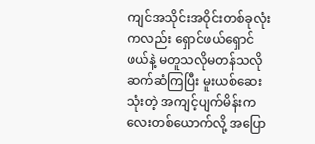ကျင်အသိုင်းအဝိုင်းတစ်ခုလုံးကလည်း ရှောင်ဖယ်ရှောင်ဖယ်နဲ့ မတူသလိုမတန်သလို ဆက်ဆံကြပြီး မူးယစ်ဆေးသုံးတဲ့ အကျင့်ပျက်မိန်းကလေးတစ်ယောက်လို့ အပြော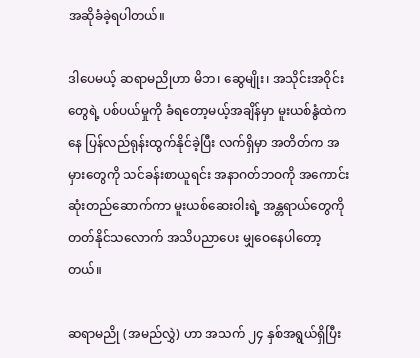အဆိုခံခဲ့ရပါတယ်။

ဒါပေမယ့် ဆရာမညိုဟာ မိဘ၊ ဆွေမျိုး၊ အသိုင်းအဝိုင်းတွေရဲ့ ပစ်ပယ်မှုကို ခံရတော့မယ့်အချိန်မှာ မူးယစ်နွံထဲကနေ ပြန်လည်ရုန်းထွက်နိုင်ခဲ့ပြီး လက်ရှိမှာ အတိတ်က အမှားတွေကို သင်ခန်းစာယူရင်း အနာဂတ်ဘဝကို အကောင်းဆုံးတည်ဆောက်ကာ မူးယစ်ဆေးဝါးရဲ့ အန္တရာယ်တွေကို တတ်နိုင်သလောက် အသိပညာပေး မျှဝေနေပါတော့တယ်။

ဆရာမညို (အမည်လွှဲ) ဟာ အသက် ၂၄ နှစ်အရွယ်ရှိပြီး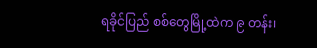ရခိုင်ပြည် စစ်တွေမြို့ထဲက ၉ တန်း၊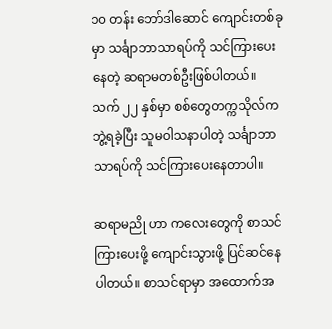၁၀ တန်း ဘော်ဒါဆောင် ကျောင်းတစ်ခုမှာ သင်္ချာဘာသာရပ်ကို သင်ကြားပေးနေတဲ့ ဆရာမတစ်ဦးဖြစ်ပါတယ်။ သက် ၂၂ နှစ်မှာ စစ်တွေတက္ကသိုလ်က ဘွဲ့ရခဲ့ပြီး သူမဝါသနာပါတဲ့ သင်္ချာဘာသာရပ်ကို သင်ကြားပေးနေတာပါ။

ဆရာမညို ဟာ ကလေးတွေကို စာသင်ကြားပေးဖို့ ကျောင်းသွားဖို့ ပြင်ဆင်နေပါတယ်။ စာသင်ရာမှာ အထောက်အ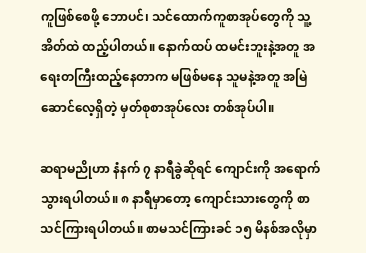ကူဖြစ်စေဖို့ ဘောပင်၊ သင်ထောက်ကူစာအုပ်တွေကို သူ့အိတ်ထဲ ထည့်ပါတယ်။ နောက်ထပ် ထမင်းဘူးနဲ့အတူ အရေးတကြီးထည့်နေတာက မဖြစ်မနေ သူမနဲ့အတူ အမြဲဆောင်လေ့ရှိတဲ့ မှတ်စုစာအုပ်လေး တစ်အုပ်ပါ။

ဆရာမညိုဟာ နံနက် ၇ နာရီခွဲဆိုရင် ကျောင်းကို အရောက်သွားရပါတယ်။ ၈ နာရီမှာတော့ ကျောင်းသားတွေကို စာသင်ကြားရပါတယ်။ စာမသင်ကြားခင် ၁၅ မိနစ်အလိုမှာ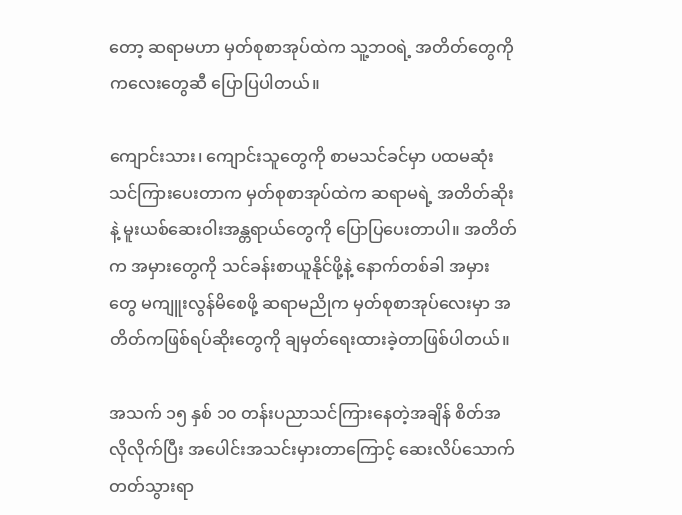တော့ ဆရာမဟာ မှတ်စုစာအုပ်ထဲက သူ့ဘဝရဲ့ အတိတ်တွေကို ကလေးတွေဆီ ပြောပြပါတယ်။

ကျောင်းသား၊ ကျောင်းသူတွေကို စာမသင်ခင်မှာ ပထမဆုံး သင်ကြားပေးတာက မှတ်စုစာအုပ်ထဲက ဆရာမရဲ့ အတိတ်ဆိုးနဲ့ မူးယစ်ဆေးဝါးအန္တရာယ်တွေကို ပြောပြပေးတာပါ။ အတိတ်က အမှားတွေကို သင်ခန်းစာယူနိုင်ဖို့နဲ့ နောက်တစ်ခါ အမှားတွေ မကျူးလွန်မိစေဖို့ ဆရာမညိုက မှတ်စုစာအုပ်လေးမှာ အတိတ်ကဖြစ်ရပ်ဆိုးတွေကို ချမှတ်ရေးထားခဲ့တာဖြစ်ပါတယ်။

အသက် ၁၅ နှစ် ၁၀ တန်းပညာသင်ကြားနေတဲ့အချိန် စိတ်အလိုလိုက်ပြီး အပေါင်းအသင်းမှားတာကြောင့် ဆေးလိပ်သောက်တတ်သွားရာ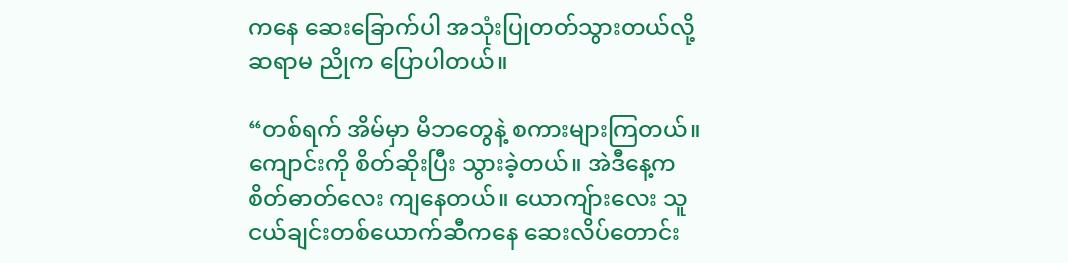ကနေ ဆေးခြောက်ပါ အသုံးပြုတတ်သွားတယ်လို့ ဆရာမ ညိုက ပြောပါတယ်။

“တစ်ရက် အိမ်မှာ မိဘတွေနဲ့ စကားများကြတယ်။ ကျောင်းကို စိတ်ဆိုးပြီး သွားခဲ့တယ်။ အဲဒီနေ့က စိတ်ဓာတ်လေး ကျနေတယ်။ ယောကျ်ားလေး သူငယ်ချင်းတစ်ယောက်ဆီကနေ ဆေးလိပ်တောင်း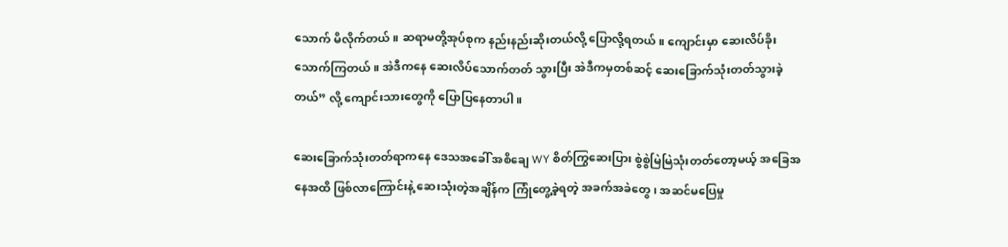သောက် မိလိုက်တယ်။ ဆရာမတို့အုပ်စုက နည်းနည်းဆိုးတယ်လို့ ပြောလို့ရတယ်။ ကျောင်းမှာ ဆေးလိပ်ခိုးသောက်ကြတယ်။ အဲဒီကနေ ဆေးလိပ်သောက်တတ် သွားပြီး အဲဒီကမှတစ်ဆင့် ဆေးခြောက်သုံးတတ်သွားခဲ့တယ်” လို့ ကျောင်းသားတွေကို ပြောပြနေတာပါ။

ဆေးခြောက်သုံးတတ်ရာကနေ ဒေသအခေါ် အစိချေ WY စိတ်ကြွဆေးပြား စွဲစွဲမြဲမြဲသုံးတတ်တော့မယ့် အခြေအနေအထိ ဖြစ်လာကြောင်းနဲ့ ဆေးသုံးတဲ့အချိန်က ကြုံတွေ့ခဲ့ရတဲ့ အခက်အခဲတွေ၊ အဆင်မပြေမှု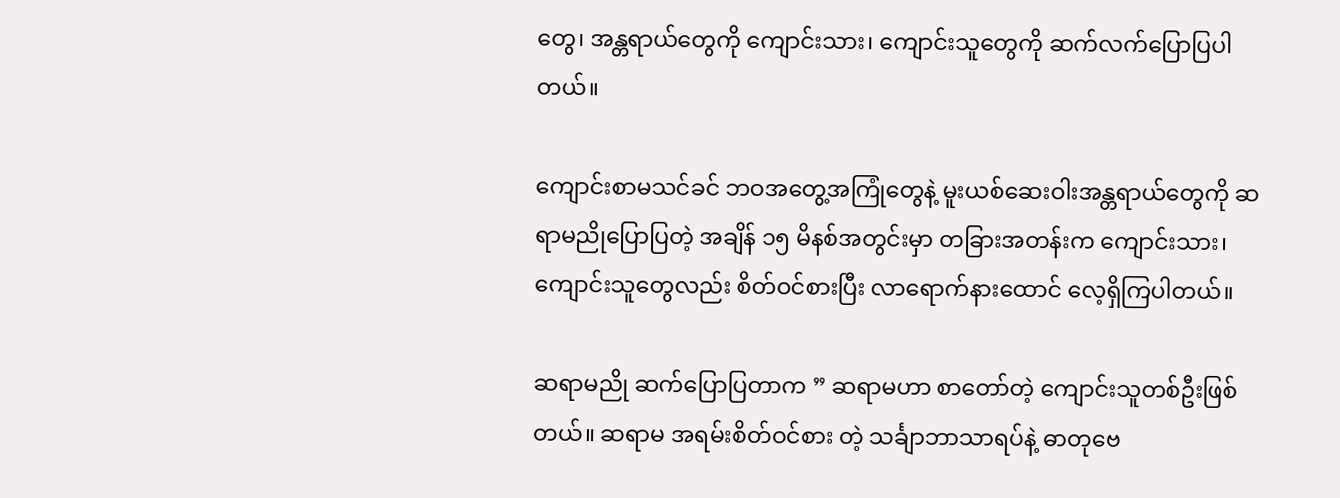တွေ၊ အန္တရာယ်တွေကို ကျောင်းသား၊ ကျောင်းသူတွေကို ဆက်လက်ပြောပြပါတယ်။

ကျောင်းစာမသင်ခင် ဘဝအတွေ့အကြုံတွေနဲ့ မူးယစ်ဆေးဝါးအန္တရာယ်တွေကို ဆရာမညိုပြောပြတဲ့ အချိန် ၁၅ မိနစ်အတွင်းမှာ တခြားအတန်းက ကျောင်းသား၊ ကျောင်းသူတွေလည်း စိတ်ဝင်စားပြီး လာရောက်နားထောင် လေ့ရှိကြပါတယ်။

ဆရာမညို ဆက်ပြောပြတာက ” ဆရာမဟာ စာတော်တဲ့ ကျောင်းသူတစ်ဦးဖြစ်တယ်။ ဆရာမ အရမ်းစိတ်ဝင်စား တဲ့ သင်္ချာဘာသာရပ်နဲ့ ဓာတုဗေ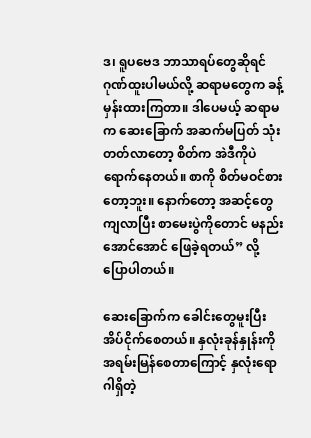ဒ၊ ရူပဗေဒ ဘာသာရပ်တွေဆိုရင် ဂုဏ်ထူးပါမယ်လို့ ဆရာမတွေက ခန့်မှန်းထားကြတာ။ ဒါပေမယ့် ဆရာမက ဆေးခြောက် အဆက်မပြတ် သုံးတတ်လာတော့ စိတ်က အဲဒီကိုပဲ ရောက်နေတယ်။ စာကို စိတ်မဝင်စားတော့ဘူး။ နောက်တော့ အဆင့်တွေကျလာပြီး စာမေးပွဲကိုတောင် မနည်းအောင်အောင် ဖြေခဲ့ရတယ်” လို့ ပြောပါတယ်။

ဆေးခြောက်က ခေါင်းတွေမူးပြီး အိပ်ငိုက်စေတယ်။ နှလုံးခုန်နှုန်းကို အရမ်းမြန်စေတာကြောင့် နှလုံးရောဂါရှိတဲ့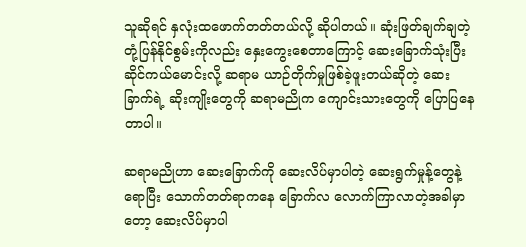သူဆိုရင် နှလုံးထဖောက်တတ်တယ်လို့ ဆိုပါတယ်။ ဆုံးဖြတ်ချက်ချတဲ့ တုံ့ပြန်နိုင်စွမ်းကိုလည်း နှေးကွေးစေတာကြောင့် ဆေးခြောက်သုံးပြီး ဆိုင်ကယ်မောင်းလို့ ဆရာမ ယာဉ်တိုက်မှုဖြစ်ခဲ့ဖူးတယ်ဆိုတဲ့ ဆေးခြာက်ရဲ့ ဆိုးကျိုးတွေကို ဆရာမညိုက ကျောင်းသားတွေကို ပြောပြနေတာပါ။

ဆရာမညိုဟာ ဆေးခြောက်ကို ဆေးလိပ်မှာပါတဲ့ ဆေးရွက်မှုန့်တွေနဲ့ရောပြီး သောက်တတ်ရာကနေ ခြောက်လ လောက်ကြာလာတဲ့အခါမှာတော့ ဆေးလိပ်မှာပါ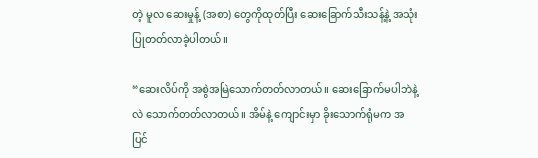တဲ့ မူလ ဆေးမှုန့် (အစာ) တွေကိုထုတ်ပြီး ဆေးခြောက်သီးသန့်နဲ့ အသုံးပြုတတ်လာခဲ့ပါတယ်။

“ဆေးလိပ်ကို အစွဲအမြဲသောက်တတ်လာတယ်။ ဆေးခြောက်မပါဘဲနဲ့လဲ သောက်တတ်လာတယ်။ အိမ်နဲ့ ကျောင်းမှာ ခိုးသောက်ရုံမက အပြင်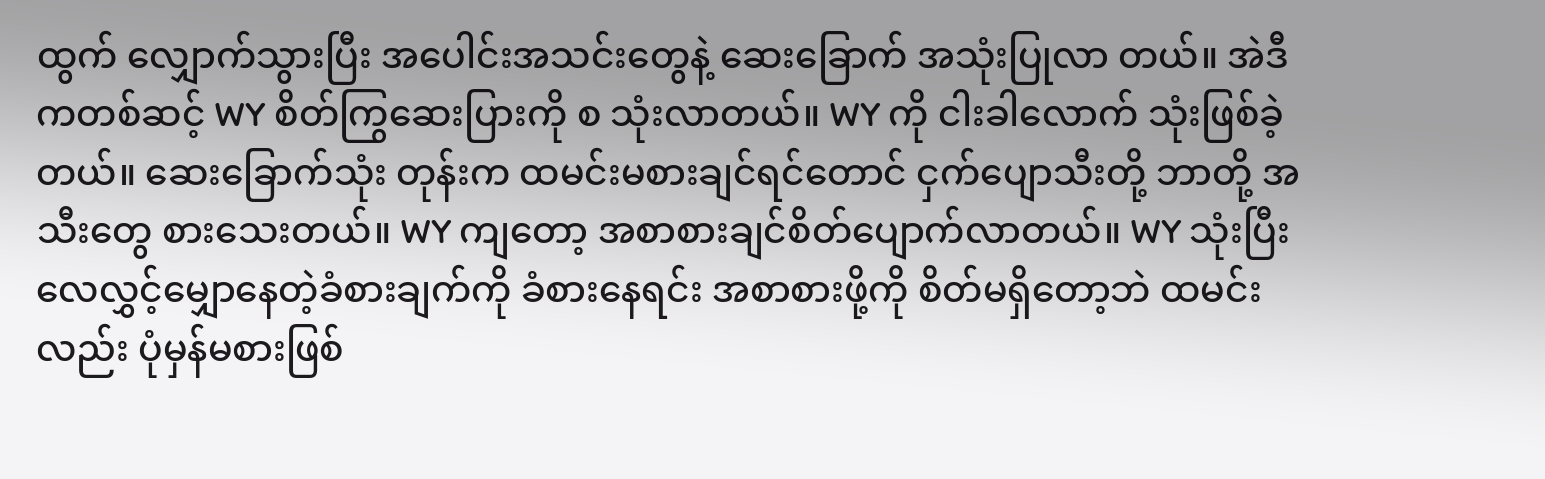ထွက် လျှောက်သွားပြီး အပေါင်းအသင်းတွေနဲ့ ဆေးခြောက် အသုံးပြုလာ တယ်။ အဲဒီကတစ်ဆင့် WY စိတ်ကြွဆေးပြားကို စ သုံးလာတယ်။ WY ကို ငါးခါလောက် သုံးဖြစ်ခဲ့တယ်။ ဆေးခြောက်သုံး တုန်းက ထမင်းမစားချင်ရင်တောင် ငှက်ပျောသီးတို့ ဘာတို့ အသီးတွေ စားသေးတယ်။ WY ကျတော့ အစာစားချင်စိတ်ပျောက်လာတယ်။ WY သုံးပြီး လေလွှင့်မျှောနေတဲ့ခံစားချက်ကို ခံစားနေရင်း အစာစားဖို့ကို စိတ်မရှိတော့ဘဲ ထမင်းလည်း ပုံမှန်မစားဖြစ်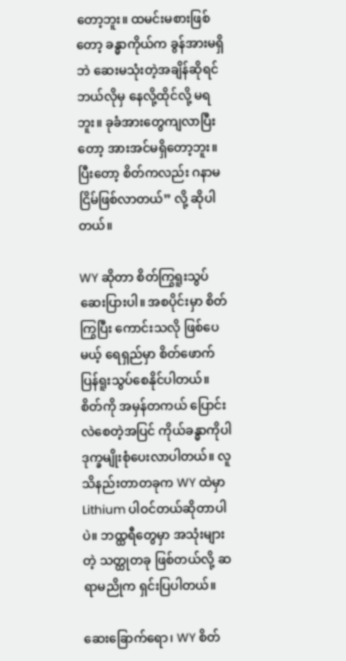တော့ဘူး။ ထမင်းမစားဖြစ်တော့ ခန္ဓာကိုယ်က ခွန်အားမရှိဘဲ ဆေးမသုံးတဲ့အချိန်ဆိုရင် ဘယ်လိုမှ နေလို့ထိုင်လို့ မရဘူး။ ခုခံအားတွေကျလာပြီးတော့ အားအင်မရှိတော့ဘူး။ ပြီးတော့ စိတ်ကလည်း ဂနာမငြိမ်ဖြစ်လာတယ်” လို့ ဆိုပါတယ်။

WY ဆိုတာ စိတ်ကြွရူးသွပ်ဆေးပြားပါ။ အစပိုင်းမှာ စိတ်ကြွပြီး ကောင်းသလို ဖြစ်ပေမယ့် ရေရှည်မှာ စိတ်ဖောက်ပြန်ရူးသွပ်စေနိုင်ပါတယ်။ စိတ်ကို အမှန်တကယ် ပြောင်းလဲစေတဲ့အပြင် ကိုယ်ခန္ဓာကိုပါ ဒုက္ခမျိုးစုံပေးလာပါတယ်။ လူသိနည်းတာတခုက WY ထဲမှာ Lithium ပါဝင်တယ်ဆိုတာပါပဲ။ ဘထ္ထရီတွေမှာ အသုံးများတဲ့ သတ္ထုတခု ဖြစ်တယ်လို့ ဆရာမညိုက ရှင်းပြပါတယ်။

ဆေးခြောက်ရော၊ WY စိတ်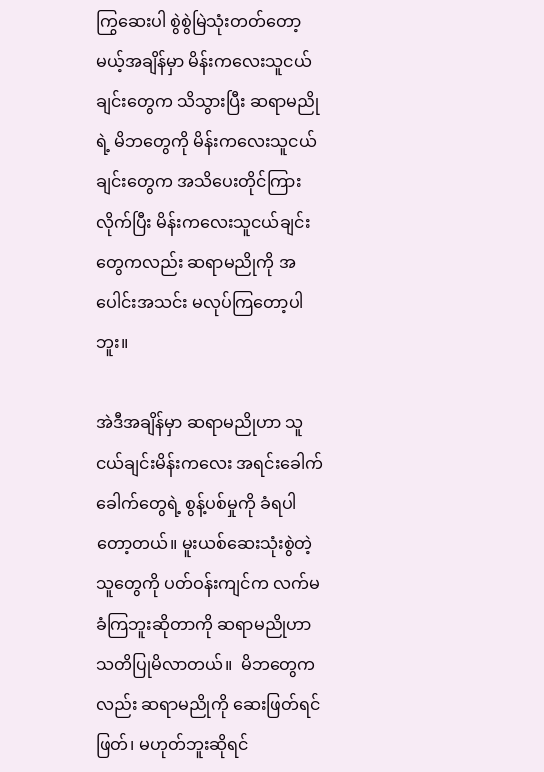ကြွဆေးပါ စွဲစွဲမြဲသုံးတတ်တော့မယ့်အချိန်မှာ မိန်းကလေးသူငယ်ချင်းတွေက သိသွားပြီး ဆရာမညိုရဲ့ မိဘတွေကို မိန်းကလေးသူငယ်ချင်းတွေက အသိပေးတိုင်ကြားလိုက်ပြီး မိန်းကလေးသူငယ်ချင်းတွေကလည်း ဆရာမညိုကို အပေါင်းအသင်း မလုပ်ကြတော့ပါဘူး။

အဲဒီအချိန်မှာ ဆရာမညိုဟာ သူငယ်ချင်းမိန်းကလေး အရင်းခေါက်ခေါက်တွေရဲ့ စွန့်ပစ်မှုကို ခံရပါတော့တယ်။ မူးယစ်ဆေးသုံးစွဲတဲ့သူတွေကို ပတ်ဝန်းကျင်က လက်မခံကြဘူးဆိုတာကို ဆရာမညိုဟာ သတိပြုမိလာတယ်။  မိဘတွေကလည်း ဆရာမညိုကို ဆေးဖြတ်ရင်ဖြတ်၊ မဟုတ်ဘူးဆိုရင်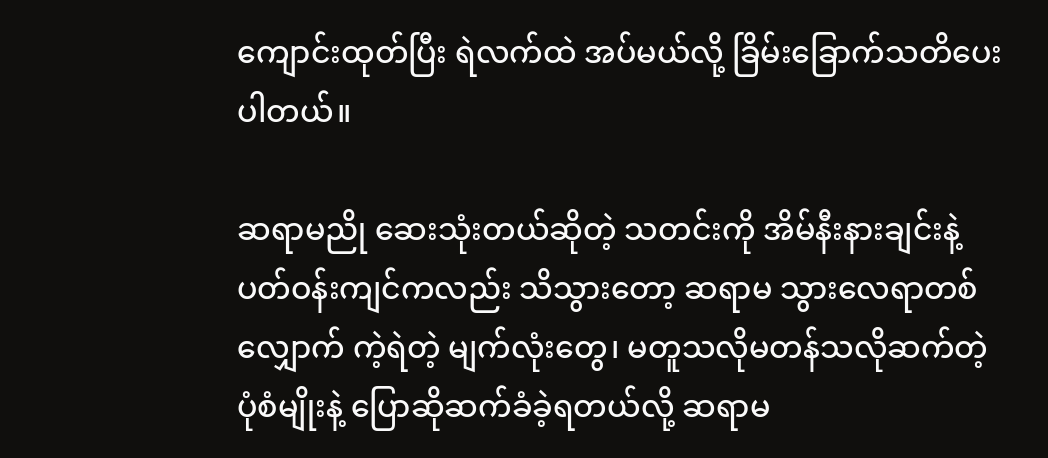ကျောင်းထုတ်ပြီး ရဲလက်ထဲ အပ်မယ်လို့ ခြိမ်းခြောက်သတိပေးပါတယ်။

ဆရာမညို ဆေးသုံးတယ်ဆိုတဲ့ သတင်းကို အိမ်နီးနားချင်းနဲ့ ပတ်ဝန်းကျင်ကလည်း သိသွားတော့ ဆရာမ သွားလေရာတစ်လျှောက် ကဲ့ရဲတဲ့ မျက်လုံးတွေ၊ မတူသလိုမတန်သလိုဆက်တဲ့ ပုံစံမျိုးနဲ့ ပြောဆိုဆက်ခံခဲ့ရတယ်လို့ ဆရာမ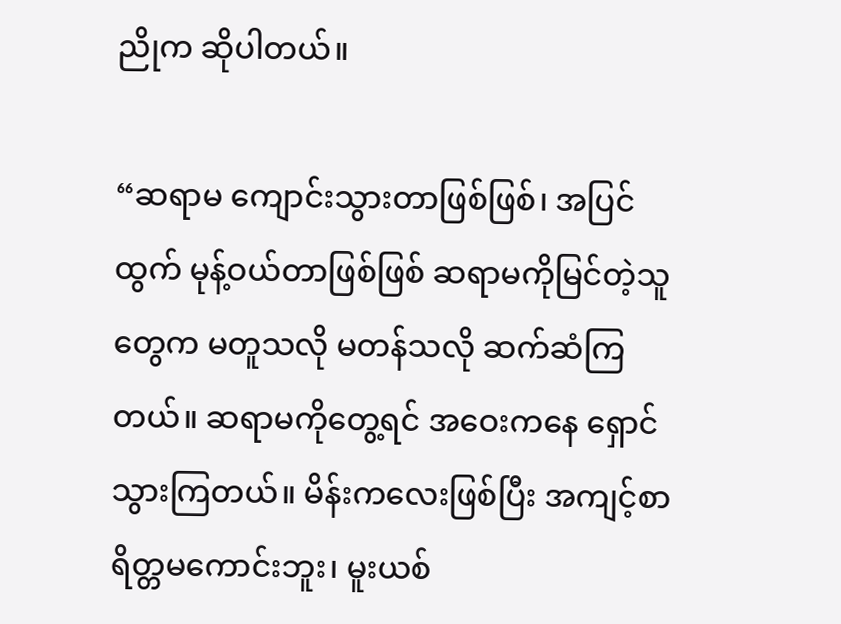ညိုက ဆိုပါတယ်။

“ဆရာမ ကျောင်းသွားတာဖြစ်ဖြစ်၊ အပြင်ထွက် မုန့်ဝယ်တာဖြစ်ဖြစ် ဆရာမကိုမြင်တဲ့သူတွေက မတူသလို မတန်သလို ဆက်ဆံကြတယ်။ ဆရာမကိုတွေ့ရင် အဝေးကနေ ရှောင်သွားကြတယ်။ မိန်းကလေးဖြစ်ပြီး အကျင့်စာရိတ္တမကောင်းဘူး၊ မူးယစ်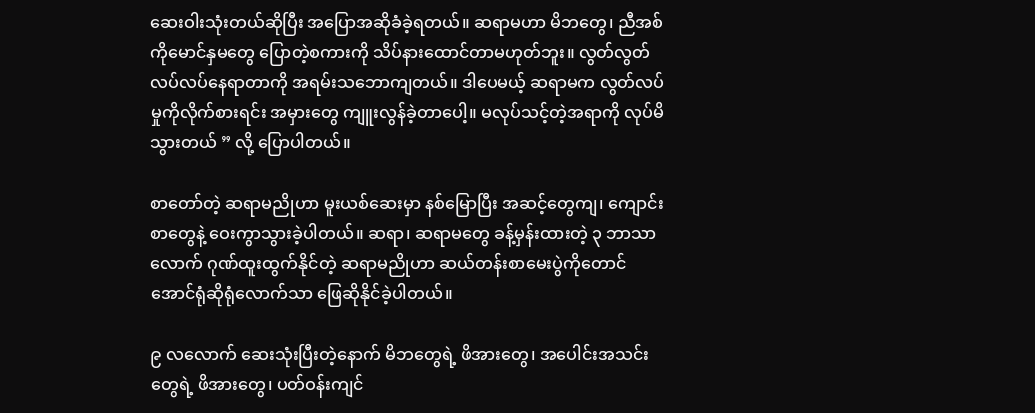ဆေးဝါးသုံးတယ်ဆိုပြီး အပြောအဆိုခံခဲ့ရတယ်။ ဆရာမဟာ မိဘတွေ၊ ညီအစ်ကိုမောင်နှမတွေ ပြောတဲ့စကားကို သိပ်နားထောင်တာမဟုတ်ဘူး။ လွတ်လွတ်လပ်လပ်နေရာတာကို အရမ်းသဘောကျတယ်။ ဒါပေမယ့် ဆရာမက လွတ်လပ်မှုကိုလိုက်စားရင်း အမှားတွေ ကျူးလွန်ခဲ့တာပေါ့။ မလုပ်သင့်တဲ့အရာကို လုပ်မိသွားတယ် ” လို့ ပြောပါတယ်။

စာတော်တဲ့ ဆရာမညိုဟာ မူးယစ်ဆေးမှာ နစ်မြောပြီး အဆင့်တွေကျ၊ ကျောင်းစာတွေနဲ့ ဝေးကွာသွားခဲ့ပါတယ်။ ဆရာ၊ ဆရာမတွေ ခန့်မှန်းထားတဲ့ ၃ ဘာသာလောက် ဂုဏ်ထူးထွက်နိုင်တဲ့ ဆရာမညိုဟာ ဆယ်တန်းစာမေးပွဲကိုတောင် အောင်ရုံဆိုရုံလောက်သာ ဖြေဆိုနိုင်ခဲ့ပါတယ်။

၉ လလောက် ဆေးသုံးပြီးတဲ့နောက် မိဘတွေရဲ့ ဖိအားတွေ၊ အပေါင်းအသင်းတွေရဲ့ ဖိအားတွေ၊ ပတ်ဝန်းကျင်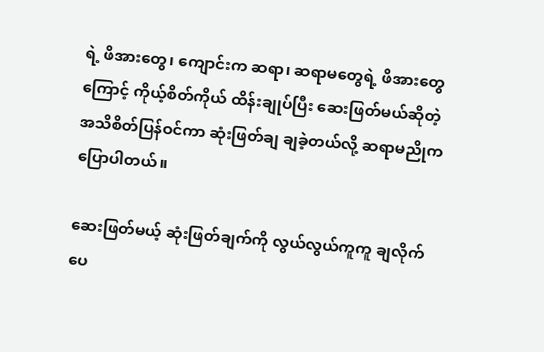ရဲ့ ဖိအားတွေ၊ ကျောင်းက ဆရာ၊ ဆရာမတွေရဲ့ ဖိအားတွေကြောင့် ကိုယ့်စိတ်ကိုယ် ထိန်းချုပ်ပြီး ဆေးဖြတ်မယ်ဆိုတဲ့ အသိစိတ်ပြန်ဝင်ကာ ဆုံးဖြတ်ချ ချခဲ့တယ်လို့ ဆရာမညိုက ပြောပါတယ်။

ဆေးဖြတ်မယ့် ဆုံးဖြတ်ချက်ကို လွယ်လွယ်ကူကူ ချလိုက်ပေ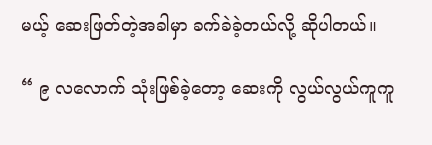မယ့် ဆေးဖြတ်တဲ့အခါမှာ ခက်ခဲခဲ့တယ်လို့ ဆိုပါတယ်။

“ ၉ လလောက် သုံးဖြစ်ခဲ့တော့ ဆေးကို လွယ်လွယ်ကူကူ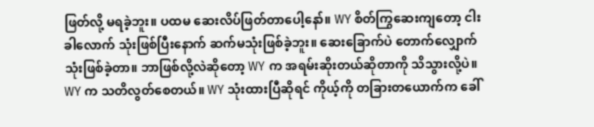ဖြတ်လို့ မရခဲ့ဘူး။ ပထမ ဆေးလိပ်ဖြတ်တာပေါ့နော်။ WY စိတ်ကြွဆေးကျတော့ ငါးခါလောက် သုံးဖြစ်ပြီးနောက် ဆက်မသုံးဖြစ်ခဲ့ဘူး။ ဆေးခြောက်ပဲ တောက်လျှောက်သုံးဖြစ်ခဲ့တာ။ ဘာဖြစ်လို့လဲဆိုတော့ WY က အရမ်းဆိုးတယ်ဆိုတာကို သိသွားလို့ပဲ။ WY က သတိလွတ်စေတယ်။ WY သုံးထားပြီဆိုရင် ကိုယ့်ကို တခြားတယောက်က ခေါ်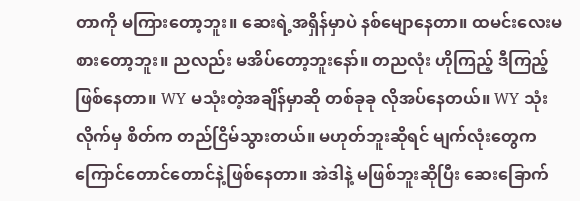တာကို မကြားတော့ဘူး။ ဆေးရဲ့အရှိန်မှာပဲ နစ်မျောနေတာ။ ထမင်းလေးမစားတော့ဘူး။ ညလည်း မအိပ်တော့ဘူးနော်။ တညလုံး ဟိုကြည့် ဒီကြည့်ဖြစ်နေတာ။ WY မသုံးတဲ့အချိန်မှာဆို တစ်ခုခု လိုအပ်နေတယ်။ WY သုံးလိုက်မှ စိတ်က တည်ငြိမ်သွားတယ်။ မဟုတ်ဘူးဆိုရင် မျက်လုံးတွေက ကြောင်တောင်တောင်နဲ့ဖြစ်နေတာ။ အဲဒါနဲ့ မဖြစ်ဘူးဆိုပြီး ဆေးခြောက်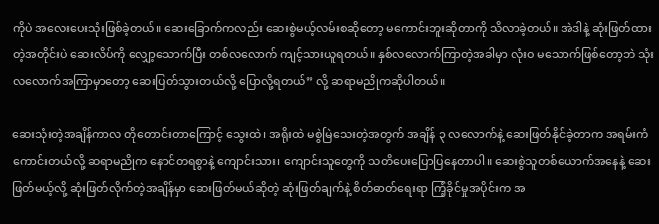ကိုပဲ အလေးပေးသုံးဖြစ်ခဲ့တယ်။ ဆေးခြောက်ကလည်း ဆေးစွဲမယ့်လမ်းစဆိုတော့ မကောင်းဘူးဆိုတာကို သိလာခဲ့တယ်။ အဲဒါနဲ့ ဆုံးဖြတ်ထားတဲ့အတိုင်းပဲ ဆေးလိပ်ကို လျှော့သောက်ပြီး တစ်လလောက် ကျင့်သားယူရတယ်။ နှစ်လလောက်ကြာတဲ့အခါမှာ လုံးဝ မသောက်ဖြစ်တော့ဘဲ သုံးလလောက်အကြာမှာတော့ ဆေးပြတ်သွားတယ်လို့ ပြောလို့ရတယ်” လို့ ဆရာမညိုကဆိုပါတယ်။

ဆေးသုံးတဲ့အချိန်ကာလ တိုတောင်းတာကြောင့် သွေးထဲ၊ အရိုးထဲ မစွဲမြဲသေးတဲ့အတွက် အချိန် ၃ လလောက်နဲ့ ဆေးဖြတ်နိုင်ခဲ့တာက အရမ်းကံကောင်းတယ်လို့ ဆရာမညိုက နောင်တရစွာနဲ့ ကျောင်းသား၊ ကျောင်းသူတွေကို သတိပေးပြောပြနေတာပါ။ ဆေးစွဲသူတစ်ယောက်အနေနဲ့ ဆေးဖြတ်မယ့်လို့ ဆုံးဖြတ်လိုက်တဲ့အချိန်မှာ ဆေးဖြတ်မယ်ဆိုတဲ့ ဆုံးဖြတ်ချက်နဲ့ စိတ်ဓာတ်ရေးရာ ကြံ့ခိုင်မှုအပိုင်းက အ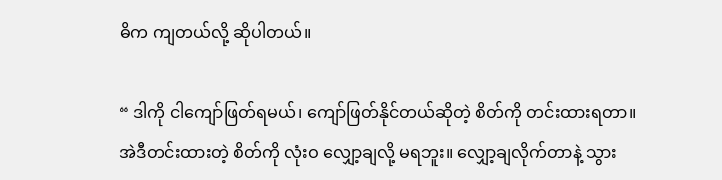ဓိက ကျတယ်လို့ ဆိုပါတယ်။

“ ဒါကို ငါကျော်ဖြတ်ရမယ်၊ ကျော်ဖြတ်နိုင်တယ်ဆိုတဲ့ စိတ်ကို တင်းထားရတာ။ အဲဒီတင်းထားတဲ့ စိတ်ကို လုံးဝ လျှော့ချလို့ မရဘူး။ လျှော့ချလိုက်တာနဲ့ သွား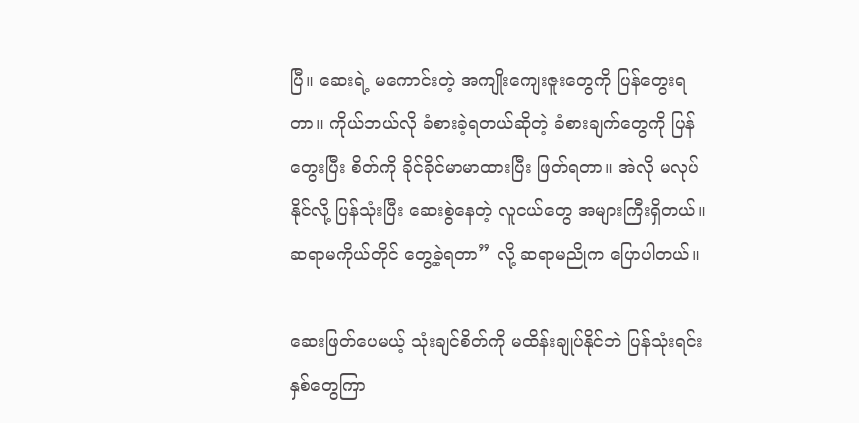ပြီ။ ဆေးရဲ့ မကောင်းတဲ့ အကျိုးကျေးဇူးတွေကို ပြန်တွေးရတာ။ ကိုယ်ဘယ်လို ခံစားခဲ့ရတယ်ဆိုတဲ့ ခံစားချက်တွေကို ပြန်တွေးပြီး စိတ်ကို ခိုင်ခိုင်မာမာထားပြီး ဖြတ်ရတာ။ အဲလို မလုပ်နိုင်လို့ ပြန်သုံးပြီး ဆေးစွဲနေတဲ့ လူငယ်တွေ အများကြီးရှိတယ်။ ဆရာမကိုယ်တိုင် တွေ့ခဲ့ရတာ” လို့ ဆရာမညိုက ပြောပါတယ်။

ဆေးဖြတ်ပေမယ့် သုံးချင်စိတ်ကို မထိန်းချုပ်နိုင်ဘဲ ပြန်သုံးရင်း နှစ်တွေကြာ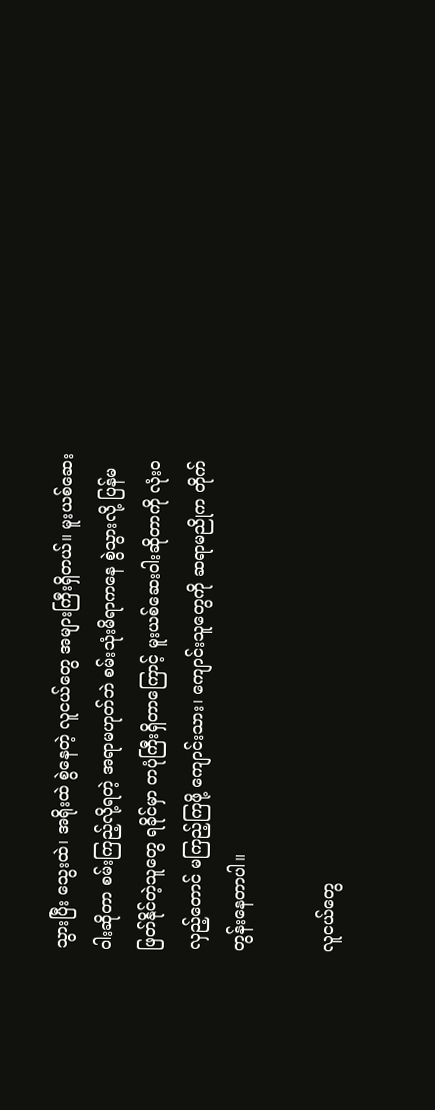သွားပြီး သွေးထဲ၊ အရိုးထဲ စွဲနေတဲ့ လူငယ်တွေ အများကြီးရှိတယ်။ မူးယစ်ဆေးဝါးဆိုတာ စမ်းကြည့်လို့ရတဲ့ အရာမဟုတ်ဘဲ စမ်းသုံးမိရာကနေ စွဲသွားလို့ ပြန်မဖြတ်နိုင်တဲ့သူတွေ ရခိုင်မှာ တပုံကြီးရှိတာကြောင့် မူးယစ်ဆေးဝါးဆိုတာကို လုံးဝ လှည့်တောင် မကြည့်ကြဖို့ ကျောင်းသား၊ ကျောင်းသူတွေကို ဆရာမညိုက တိုက်တွန်းနေတာပါ။

လူငယ်တွေ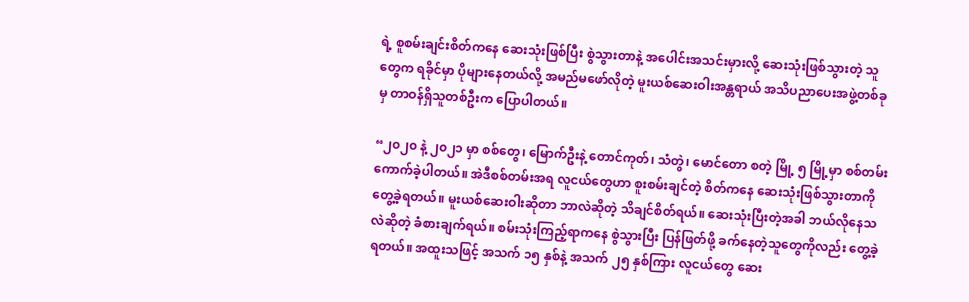ရဲ့ စူစမ်းချင်းစိတ်ကနေ ဆေးသုံးဖြစ်ပြီး စွဲသွားတာနဲ့ အပေါင်းအသင်းမှားလို့ ဆေးသုံးဖြစ်သွားတဲ့ သူတွေက ရခိုင်မှာ ပိုများနေတယ်လို့ အမည်မဖော်လိုတဲ့ မူးယစ်ဆေးဝါးအန္တရာယ် အသိပညာပေးအဖွဲ့တစ်ခုမှ တာဝန်ရှိသူတစ်ဦးက ပြောပါတယ်။

“၂၀၂၀ နဲ့ ၂၀၂၁ မှာ စစ်တွေ၊ မြောက်ဦးနဲ့ တောင်ကုတ်၊ သံတွဲ၊ မောင်တော စတဲ့ မြို့ ၅ မြို့မှာ စစ်တမ်းကောက်ခဲ့ပါတယ်။ အဲဒီစစ်တမ်းအရ လူငယ်တွေဟာ စူးစမ်းချင်တဲ့ စိတ်ကနေ ဆေးသုံးဖြစ်သွားတာကို တွေ့ခဲ့ရတယ်။ မူးယစ်ဆေးဝါးဆိုတာ ဘာလဲဆိုတဲ့ သိချင်စိတ်ရယ်။ ဆေးသုံးပြီးတဲ့အခါ ဘယ်လိုနေသလဲဆိုတဲ့ ခံစားချက်ရယ်။ စမ်းသုံးကြည့်ရာကနေ စွဲသွားပြီး ပြန်ဖြတ်ဖို့ ခက်နေတဲ့သူတွေကိုလည်း တွေ့ခဲ့ရတယ်။ အထူးသဖြင့် အသက် ၁၅ နှစ်နဲ့ အသက် ၂၅ နှစ်ကြား လူငယ်တွေ ဆေး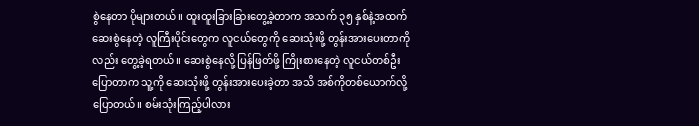စွဲနေတာ ပိုများတယ်။ ထူးထူးခြားခြားတွေ့ခဲ့တာက အသက် ၃၅ နှစ်နဲ့အထက် ဆေးစွဲနေတဲ့ လူကြီးပိုင်းတွေက လူငယ်တွေကို ဆေးသုံးဖို့ တွန်းအားပေးတာကိုလည်း တွေ့ခဲ့ရတယ်။ ဆေးစွဲနေလို့ ပြန်ဖြတ်ဖို့ ကြိုးစားနေတဲ့ လူငယ်တစ်ဦး ပြောတာက သူ့ကို ဆေးသုံးဖို့ တွန်းအားပေးခဲ့တာ အသိ အစ်ကိုတစ်ယောက်လို့ ပြောတယ်။ စမ်းသုံးကြည့်ပါလား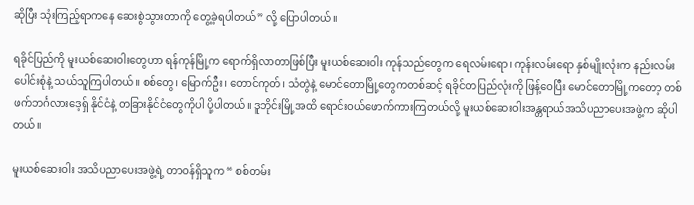ဆိုပြီး သုံးကြည့်ရာကနေ ဆေးစွဲသွားတာကို တွေ့ခဲ့ရပါတယ်” လို့ ပြောပါတယ်။

ရခိုင်ပြည်ကို မူးယစ်ဆေးဝါးတွေဟာ ရန်ကုန်မြို့က ရောက်ရှိလာတာဖြစ်ပြီး မူးယစ်ဆေးဝါး ကုန်သည်တွေက ရေလမ်းရော၊ ကုန်းလမ်းရော နှစ်မျိုးလုံးက နည်းလမ်းပေါင်းစုံနဲ့ သယ်သူကြပါတယ်။ စစ်တွေ၊ မြောက်ဦး၊ တောင်ကုတ်၊ သံတွဲနဲ့ မောင်တောမြို့တွေကတစ်ဆင့် ရခိုင်တပြည်လုံးကို ဖြန့်ဝေပြီး မောင်တောမြို့ကတော့ တစ်ဖက်ဘင်္ဂလားဒေ့ရှ် နိုင်ငံနဲ့ တခြားနိုင်ငံတွေကိုပါ ပို့ပါတယ်။ ဒူဘိုင်းမြို့အထိ ရောင်းဝယ်ဖောက်ကားကြတယ်လို့ မူးယစ်ဆေးဝါးအန္တရာယ်အသိပညာပေးအဖွဲ့က ဆိုပါတယ်။

မူးယစ်ဆေးဝါး အသိပညာပေးအဖွဲ့ရဲ့ တာဝန်ရှိသူက “ စစ်တမ်း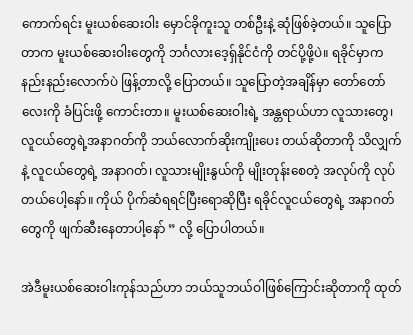ကောက်ရင်း မူးယစ်ဆေးဝါး မှောင်ခိုကူးသူ တစ်ဦးနဲ့ ဆုံဖြစ်ခဲ့တယ်။ သူပြောတာက မူးယစ်ဆေးဝါးတွေကို ဘင်္ဂလားဒေ့ရှ်နိုင်ငံကို တင်ပို့ဖို့ပဲ။ ရခိုင်မှာက နည်းနည်းလောက်ပဲ ဖြန့်တာလို့ ပြောတယ်။ သူပြောတဲ့အချိန်မှာ တော်တော်လေးကို ခံပြင်းဖို့ ကောင်းတာ။ မူးယစ်ဆေးဝါးရဲ့ အန္တရာယ်ဟာ လူသားတွေ၊ လူငယ်တွေရဲ့အနာဂတ်ကို ဘယ်လောက်ဆိုးကျိုးပေး တယ်ဆိုတာကို သိလျှက်နဲ့ လူငယ်တွေရဲ့ အနာဂတ်၊ လူသားမျိုးနွယ်ကို မျိုးတုန်းစေတဲ့ အလုပ်ကို လုပ်တယ်ပေါ့နော်။ ကိုယ် ပိုက်ဆံရရင်ပြီးရောဆိုပြီး ရခိုင်လူငယ်တွေရဲ့ အနာဂတ်တွေကို ဖျက်ဆီးနေတာပါ့နော် ” လို့ ပြောပါတယ်။

အဲဒီမူးယစ်ဆေးဝါးကုန်သည်ဟာ ဘယ်သူဘယ်ဝါဖြစ်ကြောင်းဆိုတာကို ထုတ်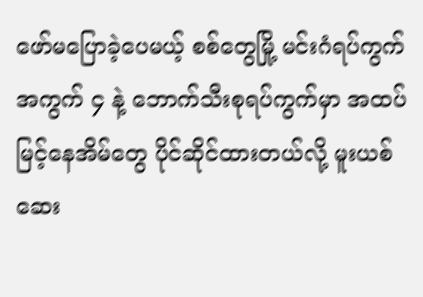ဖော်မပြောခဲ့ပေမယ့် စစ်တွေမြို့ မင်းဂံရပ်ကွက် အကွက် ၄ နဲ့ ဘောက်သီးစုရပ်ကွက်မှာ အထပ်မြင့်နေအိမ်တွေ ပိုင်ဆိုင်ထားတယ်လို့ မူးယစ်ဆေး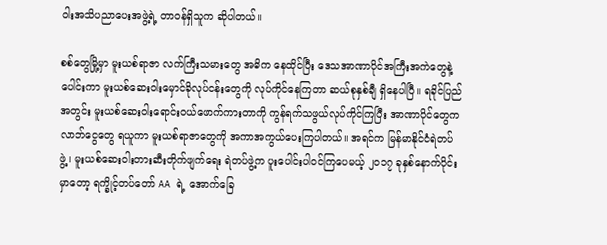ဝါးအသိပညာပေးအဖွဲ့ရဲ့ တာဝန်ရှိသူက ဆိုပါတယ်။

စစ်တွေမြို့မှာ မူးယစ်ရာဇာ လက်ကြီးသမားတွေ အဓိက နေထိုင်ပြီး ဒေသအာဏာပိုင်အကြီးအကဲတွေနဲ့ပေါင်းကာ မူးယစ်ဆေးဝါးမှောင်ခိုလုပ်ငန်းတွေကို လုပ်ကိုင်နေကြတာ ဆယ်စုနှစ်ချီ ရှိနေပါပြီ။ ရခိုင်ပြည်အတွင်း မူးယစ်ဆေးဝါးရောင်းဝယ်ဖောက်ကားတာကို ကွန်ရက်သဖွယ်လုပ်ကိုင်ကြပြီး အာဏာပိုင်တွေက လာဘ်ငွေတွေ ရယူကာ မူးယစ်ရာဇာတွေကို အကာအကွယ်ပေးကြပါတယ်။ အရင်က မြန်မာနိုင်ငံရဲတပ်ဖွဲ့၊ မူးယစ်ဆေးဝါးတားဆီးတိုက်ဖျက်ရေး ရဲတပ်ဖွဲ့က ပူးပေါင်းပါဝင်ကြပေမယ့် ၂၀၁၇ ခုနှစ်နောက်ပိုင်းမှာတော့ ရက္ခိုင့်တပ်တော် AA ရဲ့ အောက်ခြေ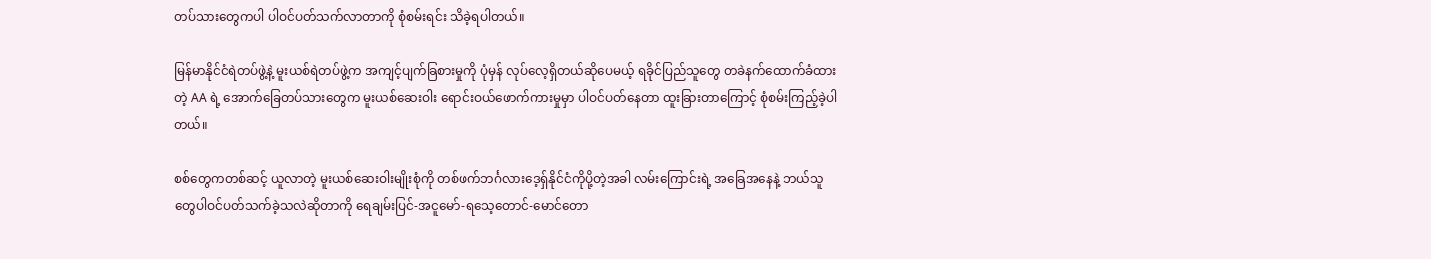တပ်သားတွေကပါ ပါဝင်ပတ်သက်လာတာကို စုံစမ်းရင်း သိခဲ့ရပါတယ်။

မြန်မာနိုင်ငံရဲတပ်ဖွဲ့နဲ့ မူးယစ်ရဲတပ်ဖွဲ့က အကျင့်ပျက်ခြစားမှုကို ပုံမှန် လုပ်လေ့ရှိတယ်ဆိုပေမယ့် ရခိုင်ပြည်သူတွေ တခဲနက်ထောက်ခံထားတဲ့ AA ရဲ့ အောက်ခြေတပ်သားတွေက မူးယစ်ဆေးဝါး ရောင်းဝယ်ဖောက်ကားမှုမှာ ပါဝင်ပတ်နေတာ ထူးခြားတာကြောင့် စုံစမ်းကြည့်ခဲ့ပါတယ်။

စစ်တွေကတစ်ဆင့် ယူလာတဲ့ မူးယစ်ဆေးဝါးမျိုးစုံကို တစ်ဖက်ဘင်္ဂလားဒေ့ရှ်နိုင်ငံကိုပို့တဲ့အခါ လမ်းကြောင်းရဲ့ အခြေအနေနဲ့ ဘယ်သူတွေပါဝင်ပတ်သက်ခဲ့သလဲဆိုတာကို ရေချမ်းပြင်-အငူမော်-ရသေ့တောင်-မောင်တော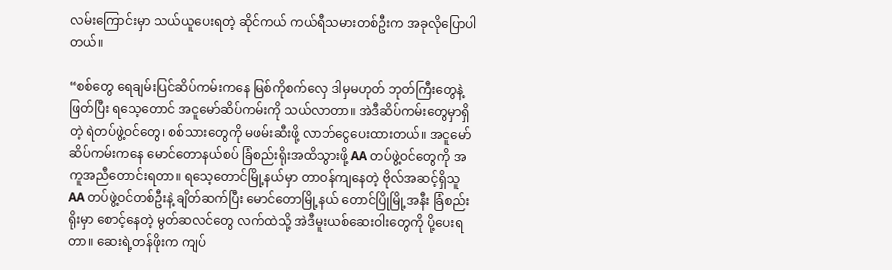လမ်းကြောင်းမှာ သယ်ယူပေးရတဲ့ ဆိုင်ကယ် ကယ်ရီသမားတစ်ဦးက အခုလိုပြောပါတယ်။

“စစ်တွေ ရေချမ်းပြင်ဆိပ်ကမ်းကနေ မြစ်ကိုစက်လှေ ဒါမှမဟုတ် ဘုတ်ကြီးတွေနဲ့ဖြတ်ပြီး ရသေ့တောင် အငူမော်ဆိပ်ကမ်းကို သယ်လာတာ။ အဲဒီဆိပ်ကမ်းတွေမှာရှိတဲ့ ရဲတပ်ဖွဲ့ဝင်တွေ၊ စစ်သားတွေကို မဖမ်းဆီးဖို့ လာဘ်ငွေပေးထားတယ်။ အငူမော်ဆိပ်ကမ်းကနေ မောင်တောနယ်စပ် ခြံစည်းရိုးအထိသွားဖို့ AA တပ်ဖွဲ့ဝင်တွေကို အကူအညီတောင်းရတာ။ ရသေ့တောင်မြို့နယ်မှာ တာဝန်ကျနေတဲ့ ဗိုလ်အဆင့်ရှိသူ AA တပ်ဖွဲ့ဝင်တစ်ဦးနဲ့ ချိတ်ဆက်ပြီး မောင်တောမြို့နယ် တောင်ပြိုမြို့အနီး ခြံစည်းရိုးမှာ စောင့်နေတဲ့ မွတ်ဆလင်တွေ လက်ထဲသို့ အဲဒီမူးယစ်ဆေးဝါးတွေကို ပို့ပေးရတာ။ ဆေးရဲ့တန်ဖိုးက ကျပ်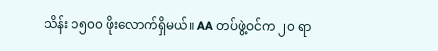သိန်း ၁၅၀၀ ဖိုးလောက်ရှိမယ်။ AA တပ်ဖွဲ့ဝင်က ၂၀ ရာ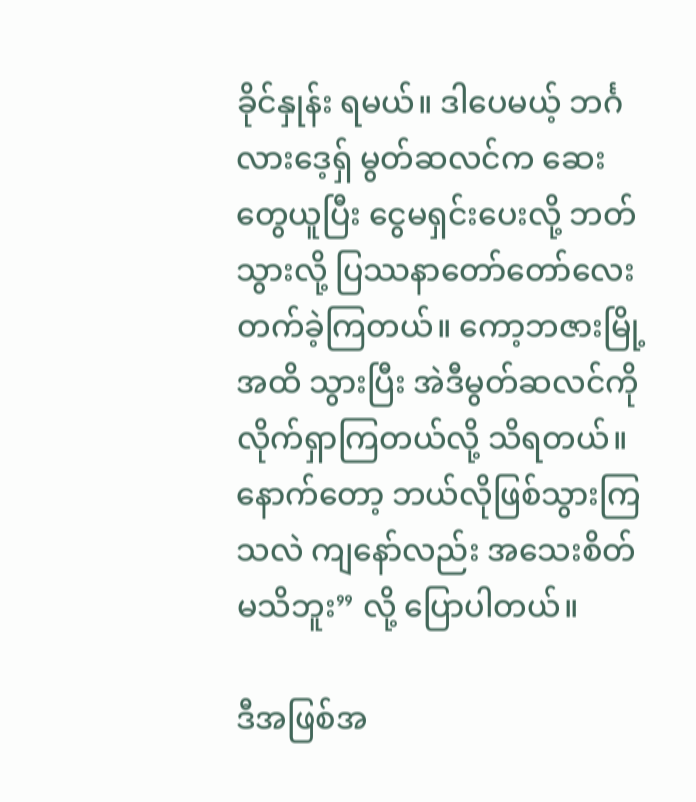ခိုင်နှုန်း ရမယ်။ ဒါပေမယ့် ဘင်္ဂလားဒေ့ရှ် မွတ်ဆလင်က ဆေးတွေယူပြီး ငွေမရှင်းပေးလို့ ဘတ်သွားလို့ ပြဿနာတော်တော်လေး တက်ခဲ့ကြတယ်။ ကော့ဘဇားမြို့အထိ သွားပြီး အဲဒီမွတ်ဆလင်ကို လိုက်ရှာကြတယ်လို့ သိရတယ်။ နောက်တော့ ဘယ်လိုဖြစ်သွားကြသလဲ ကျနော်လည်း အသေးစိတ်မသိဘူး” လို့ ပြောပါတယ်။

ဒီအဖြစ်အ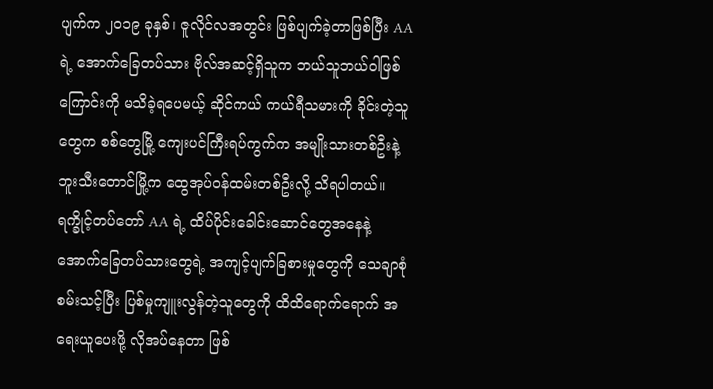ပျက်က ၂၀၁၉ ခုနှစ်၊ ဇူလိုင်လအတွင်း ဖြစ်ပျက်ခဲ့တာဖြစ်ပြီး AA ရဲ့ အောက်ခြေတပ်သား ဗိုလ်အဆင့်ရှိသူက ဘယ်သူဘယ်ဝါဖြစ်ကြောင်းကို မသိခဲ့ရပေမယ့် ဆိုင်ကယ် ကယ်ရီသမားကို ခိုင်းတဲ့သူတွေက စစ်တွေမြို့ ကျေးပင်ကြီးရပ်ကွက်က အမျိုးသားတစ်ဦးနဲ့ ဘူးသီးတောင်မြို့က ထွေအုပ်ဝန်ထမ်းတစ်ဦးလို့ သိရပါတယ်။ ရက္ခိုင့်တပ်တော် AA ရဲ့ ထိပ်ပိုင်းခေါင်းဆောင်တွေအနေနဲ့ အောက်ခြေတပ်သားတွေရဲ့ အကျင့်ပျက်ခြစားမှုတွေကို သေချာစုံစမ်းသင့်ပြီး ပြစ်မှုကျူးလွန်တဲ့သူတွေကို ထိထိရောက်ရောက် အရေးယူပေးဖို့ လိုအပ်နေတာ ဖြစ်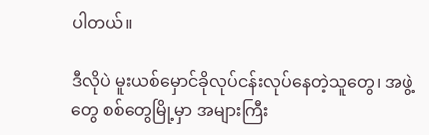ပါတယ်။

ဒီလိုပဲ မူးယစ်မှောင်ခိုလုပ်ငန်းလုပ်နေတဲ့သူတွေ၊ အဖွဲ့တွေ စစ်တွေမြို့မှာ အများကြီး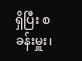ရှိပြီး စခန်းမှူး၊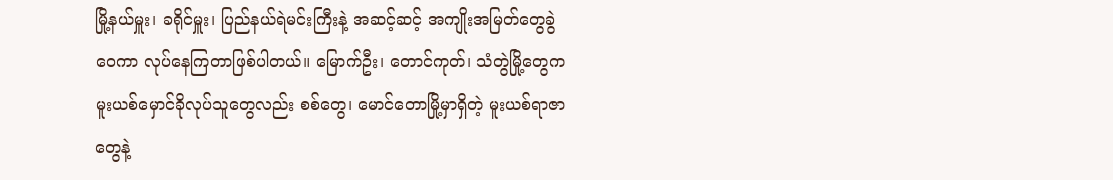မြို့နယ်မှူး၊ ခရိုင်မှူး၊ ပြည်နယ်ရဲမင်းကြီးနဲ့ အဆင့်ဆင့် အကျိုးအမြတ်တွေခွဲဝေကာ လုပ်နေကြတာဖြစ်ပါတယ်။ မြောက်ဦး၊ တောင်ကုတ်၊ သံတွဲမြို့တွေက မူးယစ်မှောင်ခိုလုပ်သူတွေလည်း စစ်တွေ၊ မောင်တောမြို့မှာရှိတဲ့ မူးယစ်ရာဇာတွေနဲ့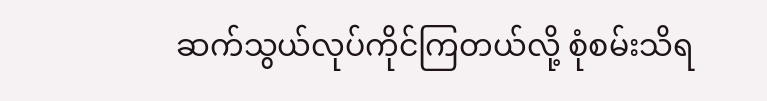ဆက်သွယ်လုပ်ကိုင်ကြတယ်လို့ စုံစမ်းသိရ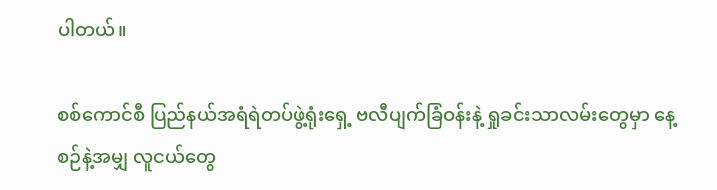ပါတယ်။

စစ်ကောင်စီ ပြည်နယ်အရံရဲတပ်ဖွဲ့ရုံးရှေ့ ဗလီပျက်ခြံဝန်းနဲ့ ရှုခင်းသာလမ်းတွေမှာ နေ့စဉ်နဲ့အမျှ လူငယ်တွေ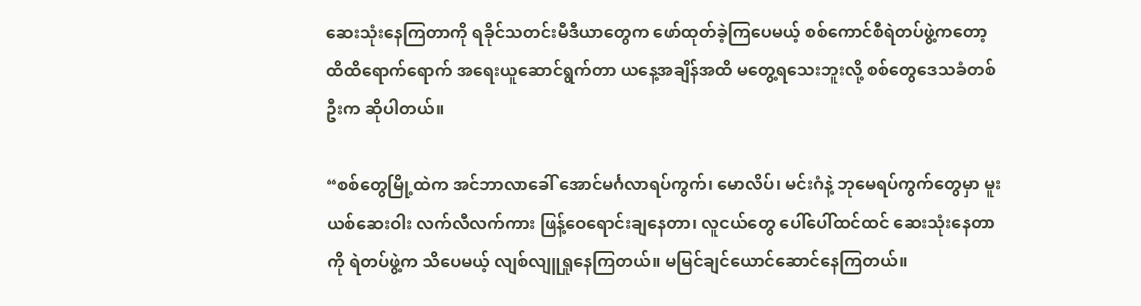ဆေးသုံးနေကြတာကို ရခိုင်သတင်းမီဒီယာတွေက ဖော်ထုတ်ခဲ့ကြပေမယ့် စစ်ကောင်စီရဲတပ်ဖွဲ့ကတော့ ထိထိရောက်ရောက် အရေးယူဆောင်ရွက်တာ ယနေ့အချိန်အထိ မတွေ့ရသေးဘူးလို့ စစ်တွေဒေသခံတစ်ဦးက ဆိုပါတယ်။

“စစ်တွေမြို့ထဲက အင်ဘာလာခေါ် အောင်မင်္ဂလာရပ်ကွက်၊ မောလိပ်၊ မင်းဂံနဲ့ ဘုမေရပ်ကွက်တွေမှာ မူးယစ်ဆေးဝါး လက်လီလက်ကား ဖြန့်ဝေရောင်းချနေတာ၊ လူငယ်တွေ ပေါ်ပေါ်ထင်ထင် ဆေးသုံးနေတာကို ရဲတပ်ဖွဲ့က သိပေမယ့် လျစ်လျူရှုနေကြတယ်။ မမြင်ချင်ယောင်ဆောင်နေကြတယ်။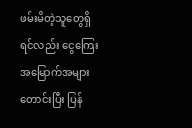ဖမ်းမိတဲ့သူတွေရှိရင်လည်း ငွေကြေး အမြောက်အများတောင်းပြီး ပြန်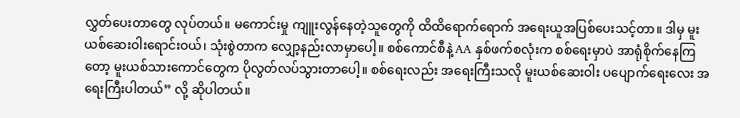လွှတ်ပေးတာတွေ လုပ်တယ်။ မကောင်းမှု ကျူးလွန်နေတဲ့သူတွေကို ထိထိရောက်ရောက် အရေးယူအပြစ်ပေးသင့်တာ။ ဒါမှ မူးယစ်ဆေးဝါးရောင်းဝယ်၊ သုံးစွဲတာက လျှော့နည်းလာမှာပေါ့။ စစ်ကောင်စီနဲ့ AA နှစ်ဖက်စလုံးက စစ်ရေးမှာပဲ အာရုံစိုက်နေကြတော့ မူးယစ်သားကောင်တွေက ပိုလွတ်လပ်သွားတာပေါ့။ စစ်ရေးလည်း အရေးကြီးသလို မူးယစ်ဆေးဝါး ပပျောက်ရေးလေး အရေးကြီးပါတယ်” လို့ ဆိုပါတယ်။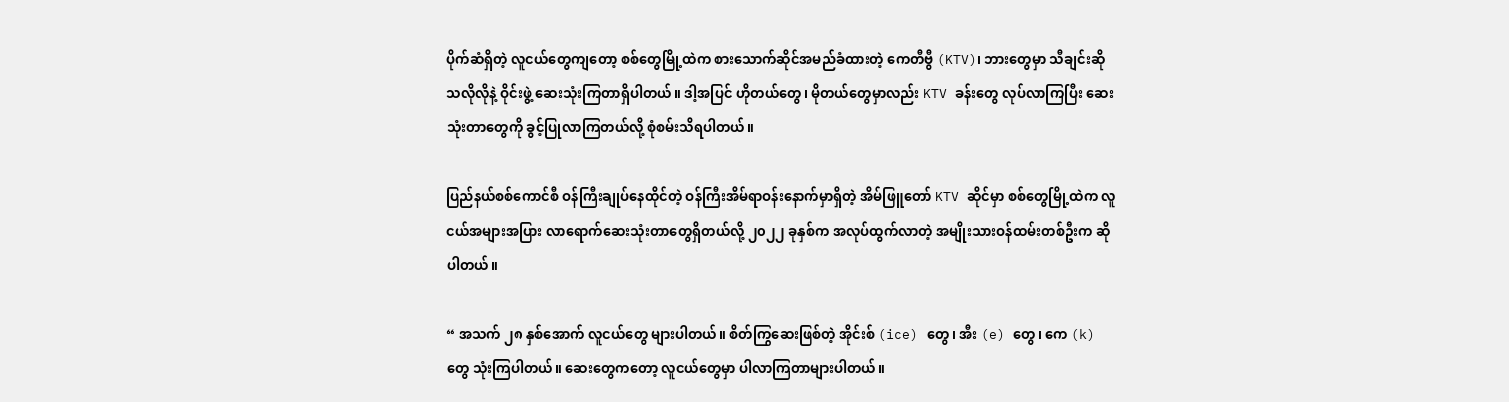ပိုက်ဆံရှိတဲ့ လူငယ်တွေကျတော့ စစ်တွေမြို့ထဲက စားသောက်ဆိုင်အမည်ခံထားတဲ့ ကေတီဗွီ (KTV)၊ ဘားတွေမှာ သီချင်းဆိုသလိုလိုနဲ့ ဝိုင်းဖွဲ့ ဆေးသုံးကြတာရှိပါတယ်။ ဒါ့အပြင် ဟိုတယ်တွေ၊ မိုတယ်တွေမှာလည်း KTV ခန်းတွေ လုပ်လာကြပြီး ဆေးသုံးတာတွေကို ခွင့်ပြုလာကြတယ်လို့ စုံစမ်းသိရပါတယ်။

ပြည်နယ်စစ်ကောင်စီ ဝန်ကြီးချုပ်နေထိုင်တဲ့ ဝန်ကြီးအိမ်ရာဝန်းနောက်မှာရှိတဲ့ အိမ်ဖြူတော် KTV ဆိုင်မှာ စစ်တွေမြို့ထဲက လူငယ်အများအပြား လာရောက်ဆေးသုံးတာတွေရှိတယ်လို့ ၂၀၂၂ ခုနှစ်က အလုပ်ထွက်လာတဲ့ အမျိုးသားဝန်ထမ်းတစ်ဦးက ဆိုပါတယ်။

“ အသက် ၂၈ နှစ်အောက် လူငယ်တွေ များပါတယ်။ စိတ်ကြွဆေးဖြစ်တဲ့ အိုင်းစ် (ice) တွေ၊ အီး (e) တွေ၊ ကေ (k) တွေ သုံးကြပါတယ်။ ဆေးတွေကတော့ လူငယ်တွေမှာ ပါလာကြတာများပါတယ်။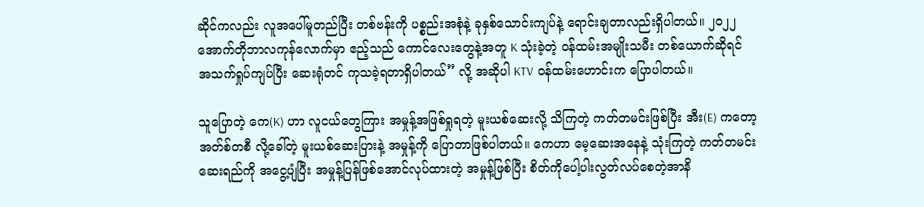ဆိုင်ကလည်း လူအပေါ်မူတည်ပြီး တစ်ဗန်းကို ပစ္စည်းအစုံနဲ့ ခုနှစ်သောင်းကျပ်နဲ့ ရောင်းချတာလည်းရှိပါတယ်။ ၂၀၂၂ အောက်တိုဘာလကုန်လောက်မှာ ဧည့်သည် ကောင်လေးတွေနဲ့အတူ K သုံးခဲ့တဲ့ ဝန်ထမ်းအမျိုးသမီး တစ်ယောက်ဆိုရင် အသက်ရှုပ်ကျပ်ပြီး ဆေးရုံတင် ကုသခဲ့ရတာရှိပါတယ်” လို့ အဆိုပါ KTV ဝန်ထမ်းဟောင်းက ပြောပါတယ်။

သူပြောတဲ့ ကေ(K) ဟာ လူငယ်တွေကြား အမှုန့်အဖြစ်ရှုရတဲ့ မူးယစ်ဆေးလို့ သိကြတဲ့ ကတ်တမင်းဖြစ်ပြီး အီး(E) ကတော့ အတ်စ်တစီ လို့ခေါ်တဲ့ မူးယစ်ဆေးပြားနဲ့ အမှုန့်ကို ပြောတာဖြစ်ပါတယ်။ ကေဟာ မေ့ဆေးအနေနဲ့ သုံးကြတဲ့ ကတ်တမင်း ဆေးရည်ကို အငွေ့ပျံပြီး အမှုန့်ပြန်ဖြစ်အောင်လုပ်ထားတဲ့ အမှုန့်ဖြစ်ပြီး စိတ်ကိုပေါ့ပါးလွတ်လပ်စေတဲ့အာနိ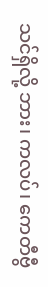သင်ရှိလို့ ဘား၊ ကလပ်၊ ကေတီဗွီ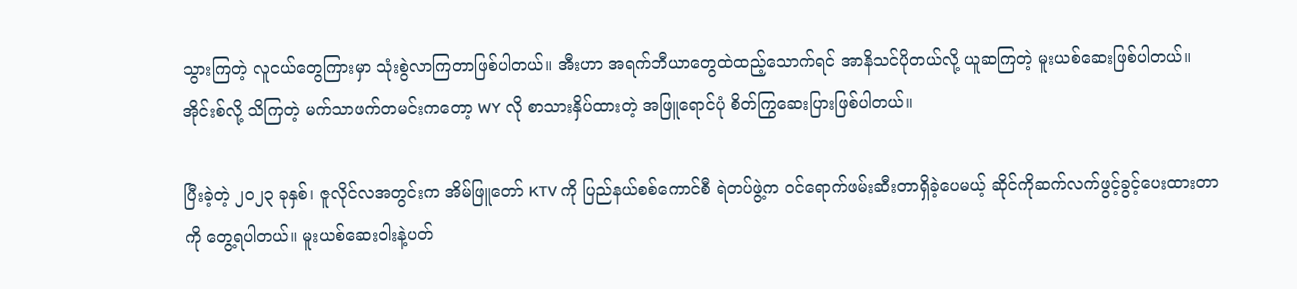သွားကြတဲ့ လူငယ်တွေကြားမှာ သုံးစွဲလာကြတာဖြစ်ပါတယ်။ အီးဟာ အရက်ဘီယာတွေထဲထည့်သောက်ရင် အာနိသင်ပိုတယ်လို့ ယူဆကြတဲ့ မူးယစ်ဆေးဖြစ်ပါတယ်။ အိုင်းစ်လို့ သိကြတဲ့ မက်သာဖက်တမင်းကတော့ WY လို စာသားနှိပ်ထားတဲ့ အဖြူရောင်ပုံ စိတ်ကြွဆေးပြားဖြစ်ပါတယ်။

ပြီးခဲ့တဲ့ ၂၀၂၃ ခုနှစ်၊ ဇူလိုင်လအတွင်းက အိမ်ဖြူတော် KTV ကို ပြည်နယ်စစ်ကောင်စီ ရဲတပ်ဖွဲ့က ဝင်ရောက်ဖမ်းဆီးတာရှိခဲ့ပေမယ့် ဆိုင်ကိုဆက်လက်ဖွင့်ခွင့်ပေးထားတာကို တွေ့ရပါတယ်။ မူးယစ်ဆေးဝါးနဲ့ပတ်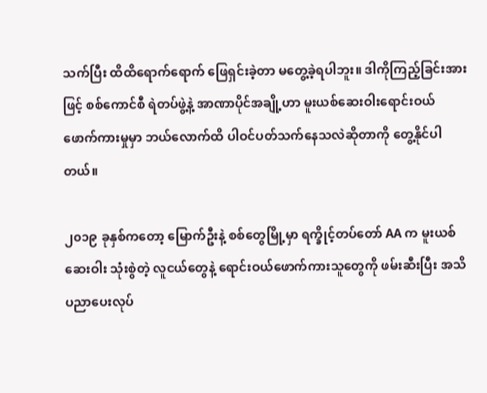သက်ပြီး ထိထိရောက်ရောက် ဖြေရှင်းခဲ့တာ မတွေ့ခဲ့ရပါဘူး။ ဒါကိုကြည့်ခြင်းအားဖြင့် စစ်ကောင်စီ ရဲတပ်ဖွဲ့နဲ့ အာဏာပိုင်အချို့ဟာ မူးယစ်ဆေးဝါးရောင်းဝယ်ဖောက်ကားမှုမှာ ဘယ်လောက်ထိ ပါဝင်ပတ်သက်နေသလဲဆိုတာကို တွေ့နိုင်ပါတယ်။

၂၀၁၉ ခုနှစ်ကတော့ မြောက်ဦးနဲ့ စစ်တွေမြို့မှာ ရက္ခိုင့်တပ်တော် AA က မူးယစ်ဆေးဝါး သုံးစွဲတဲ့ လူငယ်တွေနဲ့ ရောင်းဝယ်ဖောက်ကားသူတွေကို ဖမ်းဆီးပြီး အသိပညာပေးလုပ်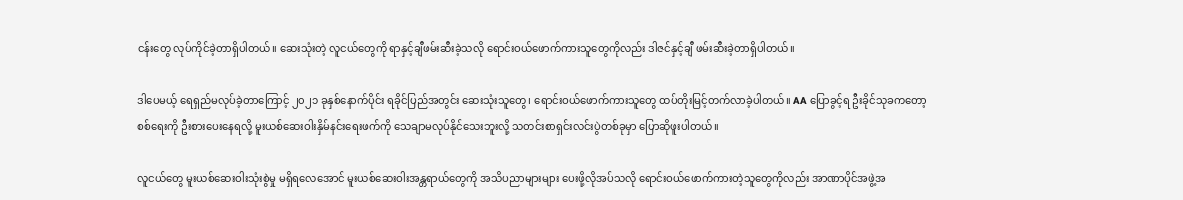ငန်းတွေ လုပ်ကိုင်ခဲ့တာရှိပါတယ်။ ဆေးသုံးတဲ့ လူငယ်တွေကို ရာနှင့်ချီဖမ်းဆီးခဲ့သလို ရောင်းဝယ်ဖောက်ကားသူတွေကိုလည်း ဒါဇင်နှင့်ချီ ဖမ်းဆီးခဲ့တာရှိပါတယ်။

ဒါပေမယ့် ရေရှည်မလုပ်ခဲ့တာကြောင့် ၂၀၂၁ ခုနှစ်နောက်ပိုင်း ရခိုင်ပြည်အတွင်း ဆေးသုံးသူတွေ၊ ရောင်းဝယ်ဖောက်ကားသူတွေ ထပ်တိုးမြင့်တက်လာခဲ့ပါတယ်။ AA ပြောခွင့်ရ ဦးခိုင်သုခကတော့ စစ်ရေးကို ဦးစားပေးနေရလို့ မူးယစ်ဆေးဝါးနှိမ်နင်းရေးဖက်ကို သေချာမလုပ်နိုင်သေးဘူးလို့ သတင်းစာရှင်းလင်းပွဲတစ်ခုမှာ ပြောဆိုဖူးပါတယ်။

လူငယ်တွေ မူးယစ်ဆေးဝါးသုံးစွဲမှု မရှိရလေအောင် မူးယစ်ဆေးဝါးအန္တရာယ်တွေကို အသိပညာများများ ပေးဖို့လိုအပ်သလို ရောင်းဝယ်ဖောက်ကားတဲ့သူတွေကိုလည်း အာဏာပိုင်အဖွဲ့အ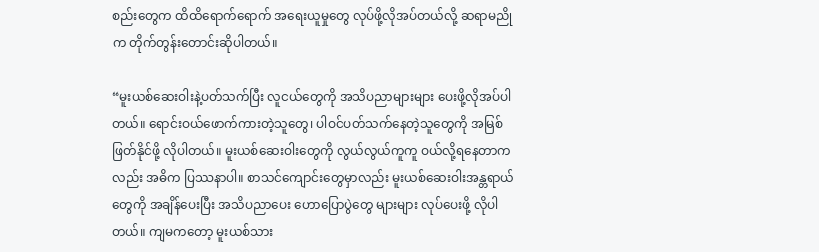စည်းတွေက ထိထိရောက်ရောက် အရေးယူမှုတွေ လုပ်ဖို့လိုအပ်တယ်လို့ ဆရာမညိုက တိုက်တွန်းတောင်းဆိုပါတယ်။

“မူးယစ်ဆေးဝါးနဲ့ပတ်သက်ပြီး လူငယ်တွေကို အသိပညာများများ ပေးဖို့လိုအပ်ပါတယ်။ ရောင်းဝယ်ဖောက်ကားတဲ့သူတွေ၊ ပါဝင်ပတ်သက်နေတဲ့သူတွေကို အမြစ်ဖြတ်နိုင်ဖို့ လိုပါတယ်။ မူးယစ်ဆေးဝါးတွေကို လွယ်လွယ်ကူကူ ဝယ်လို့ရနေတာကလည်း အဓိက ပြဿနာပါ။ စာသင်ကျောင်းတွေမှာလည်း မူးယစ်ဆေးဝါးအန္တရာယ်တွေကို အချိန်ပေးပြီး အသိပညာပေး ဟောပြောပွဲတွေ များများ လုပ်ပေးဖို့ လိုပါတယ်။ ကျမကတော့ မူးယစ်သား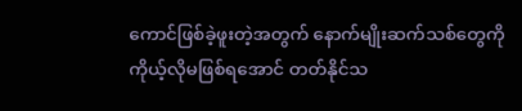ကောင်ဖြစ်ခဲ့ဖူးတဲ့အတွက် နောက်မျိုးဆက်သစ်တွေကို ကိုယ့်လိုမဖြစ်ရအောင် တတ်နိုင်သ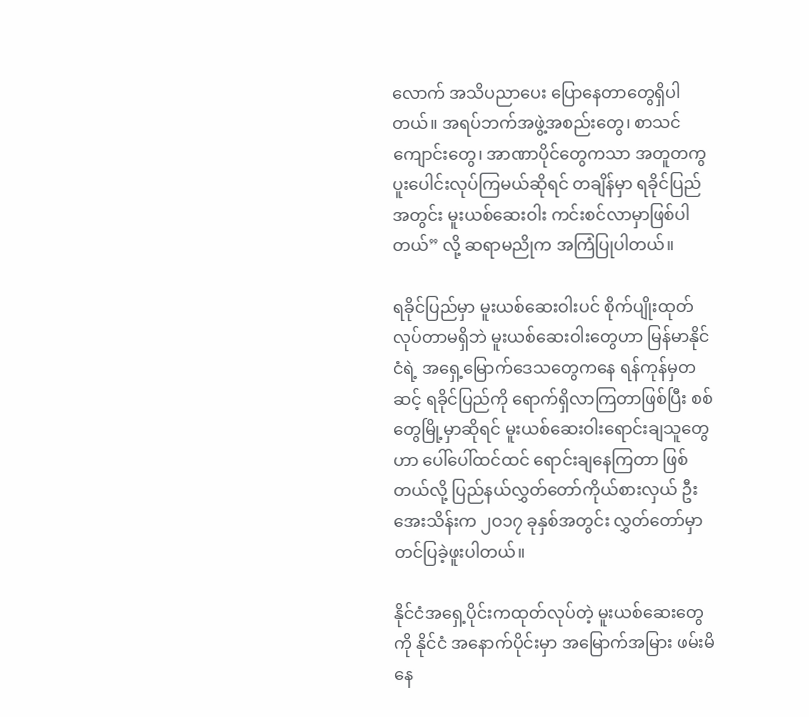လောက် အသိပညာပေး ပြောနေတာတွေရှိပါတယ်။ အရပ်ဘက်အဖွဲ့အစည်းတွေ၊ စာသင်ကျောင်းတွေ၊ အာဏာပိုင်တွေကသာ အတူတကွ ပူးပေါင်းလုပ်ကြမယ်ဆိုရင် တချိန်မှာ ရခိုင်ပြည်အတွင်း မူးယစ်ဆေးဝါး ကင်းစင်လာမှာဖြစ်ပါတယ်” လို့ ဆရာမညိုက အကြံပြုပါတယ်။

ရခိုင်ပြည်မှာ မူးယစ်ဆေးဝါးပင် စိုက်ပျိုးထုတ်လုပ်တာမရှိဘဲ မူးယစ်ဆေးဝါးတွေဟာ မြန်မာနိုင်ငံရဲ့ အရှေ့မြောက်ဒေသတွေကနေ ရန်ကုန်မှတဆင့် ရခိုင်ပြည်ကို ရောက်ရှိလာကြတာဖြစ်ပြီး စစ်တွေမြို့မှာဆိုရင် မူးယစ်ဆေးဝါးရောင်းချသူတွေဟာ ပေါ်ပေါ်ထင်ထင် ရောင်းချနေကြတာ ဖြစ်တယ်လို့ ပြည်နယ်လွှတ်တော်ကိုယ်စားလှယ် ဦးအေးသိန်းက ၂ဝ၁၇ ခုနှစ်အတွင်း လွှတ်တော်မှာ တင်ပြခဲ့ဖူးပါတယ်။

နိုင်ငံအရှေ့ပိုင်းကထုတ်လုပ်တဲ့ မူးယစ်ဆေးတွေကို နိုင်ငံ အနောက်ပိုင်းမှာ အမြောက်အမြား ဖမ်းမိနေ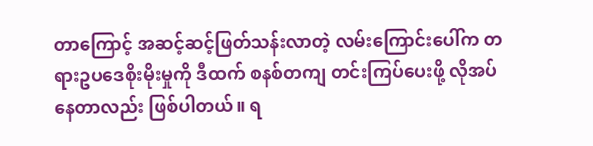တာကြောင့် အဆင့်ဆင့်ဖြတ်သန်းလာတဲ့ လမ်းကြောင်းပေါ်က တရားဥပဒေစိုးမိုးမှုကို ဒီထက် စနစ်တကျ တင်းကြပ်ပေးဖို့ လိုအပ်နေတာလည်း ဖြစ်ပါတယ်။ ရ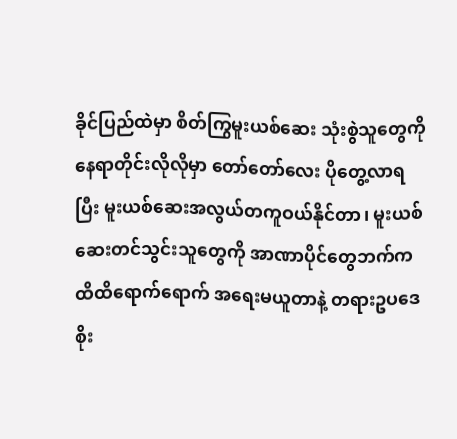ခိုင်ပြည်ထဲမှာ စိတ်ကြွမူးယစ်ဆေး သုံးစွဲသူတွေကို နေရာတိုင်းလိုလိုမှာ တော်တော်လေး ပိုတွေ့လာရပြီး မူးယစ်ဆေးအလွယ်တကူဝယ်နိုင်တာ၊ မူးယစ်ဆေးတင်သွင်းသူတွေကို အာဏာပိုင်တွေဘက်က ထိထိရောက်ရောက် အရေးမယူတာနဲ့ တရားဥပဒေစိုး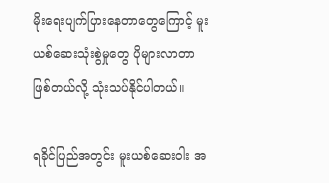မိုးရေးပျက်ပြားနေတာတွေကြောင့် မူးယစ်ဆေးသုံးစွဲမှုတွေ ပိုများလာတာဖြစ်တယ်လို့ သုံးသပ်နိုင်ပါတယ်။

ရခိုင်ပြည်အတွင်း မူးယစ်ဆေးဝါး အ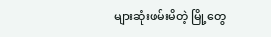များဆုံးဖမ်းမိတဲ့ မြို့တွေ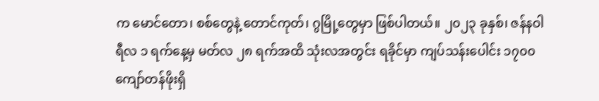က မောင်တော၊ စစ်တွေနဲ့ တောင်ကုတ်၊ ဂွမြို့တွေမှာ ဖြစ်ပါတယ်။ ၂၀၂၃ ခုနှစ်၊ ဇန်နဝါရီလ ၁ ရက်နေ့မှ မတ်လ ၂၈ ရက်အထိ သုံးလအတွင်း ရခိုင်မှာ ကျပ်သန်းပေါင်း ၁၇၀၀ ကျော်တန်ဖိုးရှိ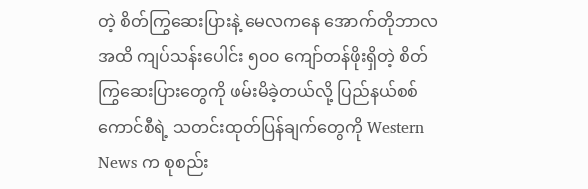တဲ့ စိတ်ကြွဆေးပြားနဲ့ မေလကနေ အောက်တိုဘာလအထိ ကျပ်သန်းပေါင်း ၅၀၀ ကျော်တန်ဖိုးရှိတဲ့ စိတ်ကြွဆေးပြားတွေကို ဖမ်းမိခဲ့တယ်လို့ ပြည်နယ်စစ်ကောင်စီရဲ့ သတင်းထုတ်ပြန်ချက်တွေကို Western News က စုစည်း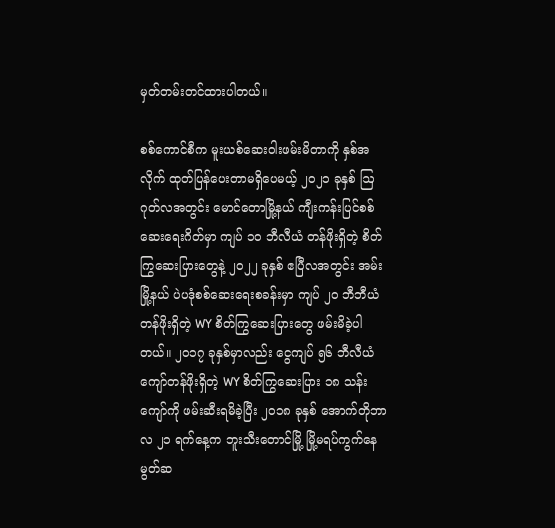မှတ်တမ်းတင်ထားပါတယ်။

စစ်ကောင်စီက မူးယစ်ဆေးဝါးဖမ်းမိတာကို နှစ်အလိုက် ထုတ်ပြန်ပေးတာမရှိပေမယ့် ၂၀၂၁ ခုနှစ် ဩဂုတ်လအတွင်း မောင်တောမြို့နယ် ကျီးကန်းပြင်စစ်ဆေးရေးဂိတ်မှာ ကျပ် ၁၀ ဘီလီယံ တန်ဖိုးရှိတဲ့ စိတ်ကြွဆေးပြားတွေနဲ့ ၂၀၂၂ ခုနှစ် ဧပြီလအတွင်း အမ်းမြို့နယ် ပဲပဒုံစစ်ဆေးရေးစခန်းမှာ ကျပ် ၂၀ ဘီဘီယံတန်ဖိုးရှိတဲ့ WY စိတ်ကြွဆေးပြားတွေ ဖမ်းမိခဲ့ပါတယ်။ ၂၀၁၇ ခုနှစ်မှာလည်း ငွေကျပ် ၅၆ ဘီလီယံကျော်တန်ဖိုးရှိတဲ့ WY စိတ်ကြွဆေးပြား ၁၈ သန်းကျော်ကို ဖမ်းဆီးရမိခဲ့ပြီး ၂၀၁၈ ခုနှစ် အောက်တိုဘာလ ၂၁ ရက်နေ့က ဘူးသီးတောင်မြို့ မြို့မရပ်ကွက်နေ မွတ်ဆ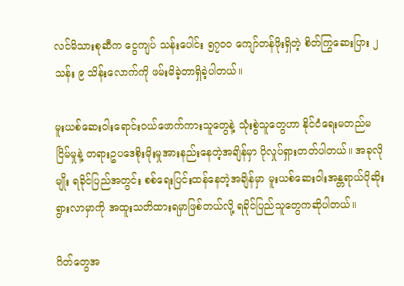လင်မိသားစုဆီက ငွေကျပ် သန်းပေါင်း ၅၇၀၀ ကျော်တန်ဖိုးရှိတဲ့ စိတ်ကြွဆေးပြား ၂ သန်း ၉ သိန်းလောက်ကို ဖမ်းမိခဲ့တာရှိခဲ့ပါတယ်။

မူးယစ်ဆေးဝါးရောင်းဝယ်ဖောက်ကားသူတွေနဲ့ သုံးစွဲသူတွေဟာ နိုင်ငံရေးမတည်မငြိမ်မှုနဲ့ တရားဥပဒေစိုးမိုးမှုအားနည်းနေတဲ့အချိန်မှာ ပိုလှုပ်ရှားတတ်ပါတယ်။ အခုလိုမျိုး ရခိုင်ပြည်အတွင်း စစ်ရေးပြင်းထန်နေတဲ့အချိန်မှာ မူးယစ်ဆေးဝါးအန္တရာယ်ပိုဆိုးရွားလာမှာကို အထူးသတိထားရမှာဖြစ်တယ်လို့ ရခိုင်ပြည်သူတွေကဆိုပါတယ်။

ဂိတ်တွေအ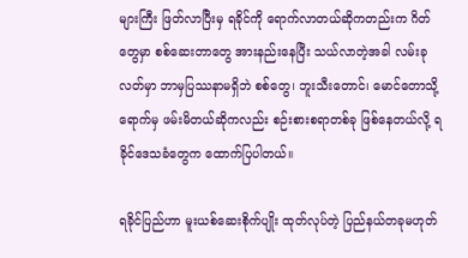များကြီး ဖြတ်လာပြီးမှ ရခိုင်ကို ရောက်လာတယ်ဆိုကတည်းက ဂိတ်တွေမှာ စစ်ဆေးတာတွေ အားနည်းနေပြီး သယ်လာတဲ့အခါ လမ်းခုလတ်မှာ ဘာမှပြဿနာမရှိဘဲ စစ်တွေ၊ ဘူးသီးတောင်၊ မောင်တောသို့ရောက်မှ ဖမ်းမိတယ်ဆိုကလည်း စဉ်းစားစရာတစ်ခု ဖြစ်နေတယ်လို့ ရခိုင်ဒေသခံတွေက ထောက်ပြပါတယ်။

ရခိုင်ပြည်ဟာ မူးယစ်ဆေးစိုက်ပျိုး ထုတ်လုပ်တဲ့ ပြည်နယ်တခုမဟုတ်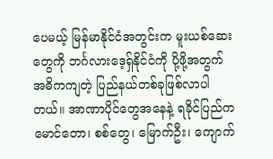ပေမယ့် မြန်မာနိုင်ငံအတွင်းက မူးယစ်ဆေးတွေကို ဘင်္ဂလားဒေ့ရှ်နိုင်ငံကို ပို့ဖို့အတွက် အဓိကကျတဲ့ ပြည်နယ်တစ်ခုဖြစ်လာပါတယ်။ အာဏာပိုင်တွေအနေနဲ့ ရခိုင်ပြည်က မောင်တော၊ စစ်တွေ၊ မြောက်ဦး၊ ကျောက်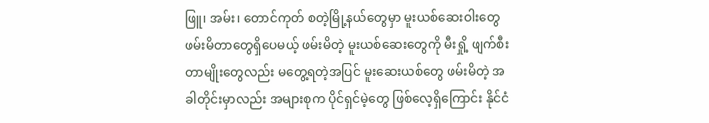ဖြူ၊ အမ်း၊ တောင်ကုတ် စတဲ့မြို့နယ်တွေမှာ မူးယစ်ဆေးဝါးတွေ ဖမ်းမိတာတွေရှိပေမယ့် ဖမ်းမိတဲ့ မူးယစ်ဆေးတွေကို မီးရှို့ ဖျက်စီးတာမျိုးတွေလည်း မတွေ့ရတဲ့အပြင် မူးဆေးယစ်တွေ ဖမ်းမိတဲ့ အခါတိုင်းမှာလည်း အများစုက ပိုင်ရှင်မဲ့တွေ ဖြစ်လေ့ရှိကြောင်း နိုင်ငံ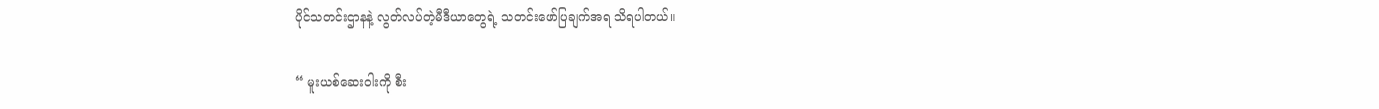ပိုင်သတင်းဌာနနဲ့ လွတ်လပ်တဲ့မီဒီယာတွေရဲ့ သတင်းဖော်ပြချက်အရ သိရပါတယ်။

“ မူးယစ်ဆေးဝါးကို စီး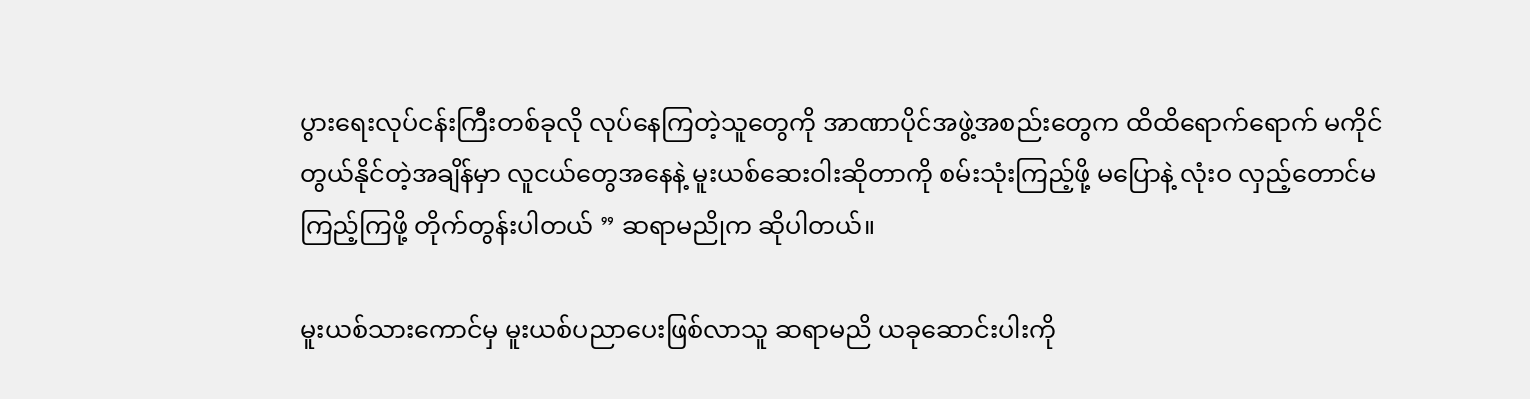ပွားရေးလုပ်ငန်းကြီးတစ်ခုလို လုပ်နေကြတဲ့သူတွေကို အာဏာပိုင်အဖွဲ့အစည်းတွေက ထိထိရောက်ရောက် မကိုင်တွယ်နိုင်တဲ့အချိန်မှာ လူငယ်တွေအနေနဲ့ မူးယစ်ဆေးဝါးဆိုတာကို စမ်းသုံးကြည့်ဖို့ မပြောနဲ့ လုံးဝ လှည့်တောင်မကြည့်ကြဖို့ တိုက်တွန်းပါတယ် ” ဆရာမညိုက ဆိုပါတယ်။

မူးယစ်သားကောင်မှ မူးယစ်ပညာပေးဖြစ်လာသူ ဆရာမညိ ယခုဆောင်းပါးကို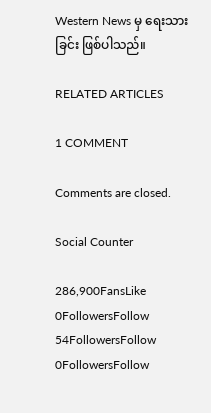Western News မှ ရေးသားခြင်း ဖြစ်ပါသည်။

RELATED ARTICLES

1 COMMENT

Comments are closed.

Social Counter

286,900FansLike
0FollowersFollow
54FollowersFollow
0FollowersFollow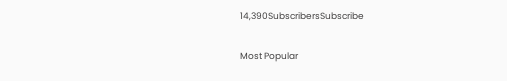14,390SubscribersSubscribe

Most Popular